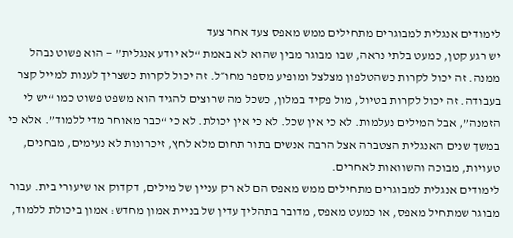לימודים אנגלית למבוגרים מתחילים ממש מאפס צעד אחר צעד
יש רגע קטן, כמעט בלתי נראה, שבו מבוגר מבין שהוא לא באמת “לא יודע אנגלית” — הוא פשוט נבהל ממנה. זה יכול לקרות כשהטלפון מצלצל ומופיע מספר מחו״ל. זה יכול לקרות כשצריך לענות למייל קצר בעבודה. זה יכול לקרות בטיול, מול פקיד במלון, כשכל מה שרוצים להגיד הוא משפט פשוט כמו “יש לי הזמנה”, אבל המילים נעלמות. לא כי אין שכל. לא כי אין יכולת. לא כי “כבר מאוחר מדי ללמוד”. אלא כי במשך שנים האנגלית הצטברה אצל הרבה אנשים בתור תחום מלא לחץ, זיכרונות לא נעימים, מבחנים, טעויות, מבוכה והשוואות לאחרים.
לימודים אנגלית למבוגרים מתחילים ממש מאפס הם לא רק עניין של מילים, דקדוק או שיעורי בית. עבור מבוגר שמתחיל מאפס, או כמעט מאפס, מדובר בתהליך עדין של בניית אמון מחדש: אמון ביכולת ללמוד,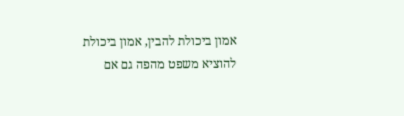אמון ביכולת להבין, אמון ביכולת להוציא משפט מהפה גם אם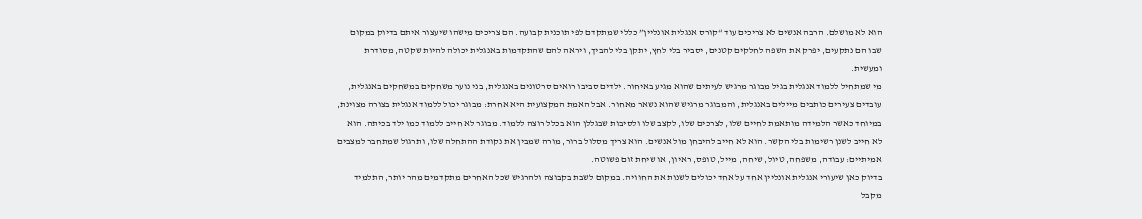הוא לא מושלם. הרבה אנשים לא צריכים עוד “קורס אנגלית אונליין” כללי שמתקדם לפי תוכנית קבועה. הם צריכים מישהו שיעצור איתם בדיוק במקום שבו הם נתקעים, יפרק את השפה לחלקים קטנים, יסביר בלי לחץ, יתקן בלי להביך, ויראה להם שהתקדמות באנגלית יכולה להיות שקטה, מסודרת ומעשית.
מי שמתחיל ללמוד אנגלית בגיל מבוגר מרגיש לעיתים שהוא מגיע באיחור. ילדים סביבו רואים סרטונים באנגלית, בני נוער משחקים במשחקים באנגלית, עובדים צעירים כותבים מיילים באנגלית, והמבוגר מרגיש שהוא נשאר מאחור. אבל האמת המקצועית היא אחרת: מבוגר יכול ללמוד אנגלית בצורה מצוינת, במיוחד כאשר הלמידה מותאמת לחיים שלו, לצרכים שלו, לקצב שלו ולסיבות שבגללן הוא בכלל רוצה ללמוד. מבוגר לא חייב ללמוד כמו ילד בכיתה. הוא לא חייב לשנן רשימות בלי הקשר. הוא לא חייב להיבחן מול אנשים. הוא צריך מסלול ברור, מורה שמבין את נקודת ההתחלה שלו, ותרגול שמתחבר למצבים אמיתיים: עבודה, משפחה, טיול, שיחה, מייל, טופס, ראיון, או שיחת זום פשוטה.
בדיוק כאן שיעורי אנגלית אונליין אחד על אחד יכולים לשנות את החוויה. במקום לשבת בקבוצה ולהרגיש שכל האחרים מתקדמים מהר יותר, התלמיד מקבל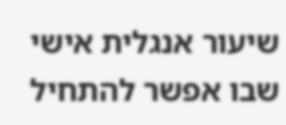שיעור אנגלית אישי שבו אפשר להתחיל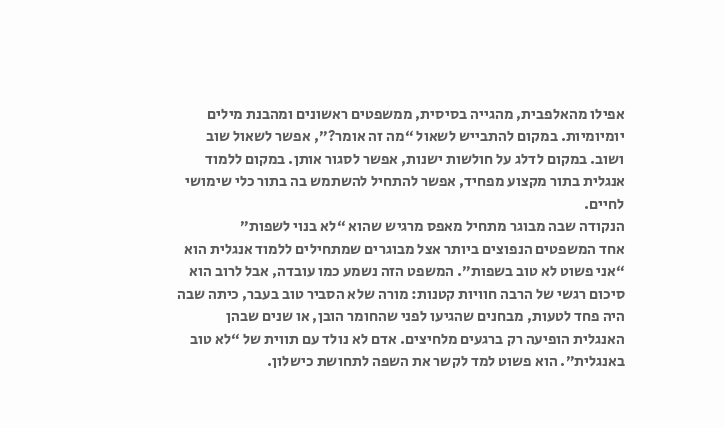אפילו מהאלפבית, מהגייה בסיסית, ממשפטים ראשונים ומהבנת מילים יומיומיות. במקום להתבייש לשאול “מה זה אומר?”, אפשר לשאול שוב ושוב. במקום לדלג על חולשות ישנות, אפשר לסגור אותן. במקום ללמוד אנגלית בתור מקצוע מפחיד, אפשר להתחיל להשתמש בה בתור כלי שימושי לחיים.
הנקודה שבה מבוגר מתחיל מאפס מרגיש שהוא “לא בנוי לשפות”
אחד המשפטים הנפוצים ביותר אצל מבוגרים שמתחילים ללמוד אנגלית הוא “אני פשוט לא טוב בשפות”. המשפט הזה נשמע כמו עובדה, אבל לרוב הוא סיכום רגשי של הרבה חוויות קטנות: מורה שלא הסביר טוב בעבר, כיתה שבה היה פחד לטעות, מבחנים שהגיעו לפני שהחומר הובן, או שנים שבהן האנגלית הופיעה רק ברגעים מלחיצים. אדם לא נולד עם תווית של “לא טוב באנגלית”. הוא פשוט למד לקשר את השפה לתחושת כישלון.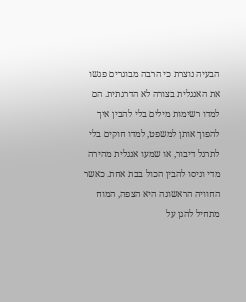הבעיה נוצרת כי הרבה מבוגרים פגשו את האנגלית בצורה לא הדרגתית. הם למדו רשימות מילים בלי להבין איך להפוך אותן למשפט, למדו חוקים בלי לתרגל דיבור, או שמעו אנגלית מהירה מדי וניסו להבין הכול בבת אחת. כאשר החוויה הראשונה היא הצפה, המוח מתחיל להגן על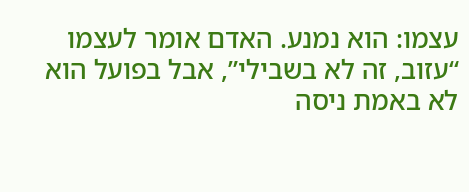עצמו: הוא נמנע. האדם אומר לעצמו “עזוב, זה לא בשבילי”, אבל בפועל הוא לא באמת ניסה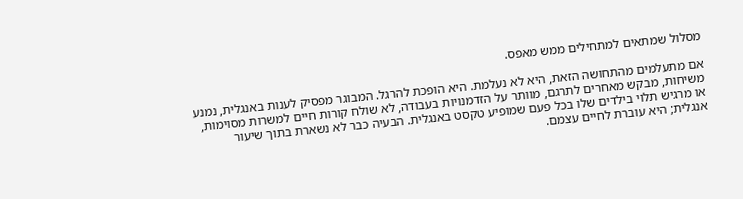מסלול שמתאים למתחילים ממש מאפס.

אם מתעלמים מהתחושה הזאת, היא לא נעלמת. היא הופכת להרגל. המבוגר מפסיק לענות באנגלית, נמנע משיחות, מבקש מאחרים לתרגם, מוותר על הזדמנויות בעבודה, לא שולח קורות חיים למשרות מסוימות, או מרגיש תלוי בילדים שלו בכל פעם שמופיע טקסט באנגלית. הבעיה כבר לא נשארת בתוך שיעור אנגלית; היא עוברת לחיים עצמם.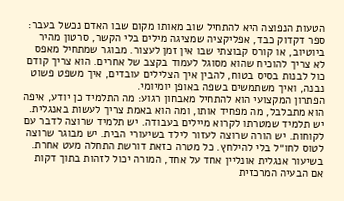הטעות הנפוצה היא להתחיל שוב מאותו מקום שבו האדם נכשל בעבר: ספר דקדוק כבד, אפליקציה שמציגה מילים בלי הקשר, סרטון מהיר ביוטיוב, או קורס קבוצתי שבו אין זמן לעצור. מבוגר שמתחיל מאפס לא צריך להוכיח שהוא מסוגל לעמוד בקצב של אחרים. הוא צריך קודם כול לבנות בסיס בטוח, להבין איך הצלילים עובדים, איך משפט פשוט נבנה, ואיך משתמשים בשפה באופן יומיומי.
הפתרון המקצועי הוא להתחיל מאבחון רגוע: מה התלמיד כן יודע, איפה הוא מתבלבל, מה מפחיד אותו, ומה הוא באמת צריך לעשות באנגלית. יש תלמיד שמטרתו לקרוא מיילים בעבודה. יש תלמיד שרוצה לדבר עם לקוחות. יש הורה שרוצה לעזור לילד בשיעורי הבית. יש מבוגר שרוצה לטוס לחו״ל בלי להילחץ. כל מטרה כזאת דורשת התחלה מעט אחרת.
בשיעור אנגלית אונליין אחד על אחד, המורה יכול לזהות בתוך דקות אם הבעיה המרכזית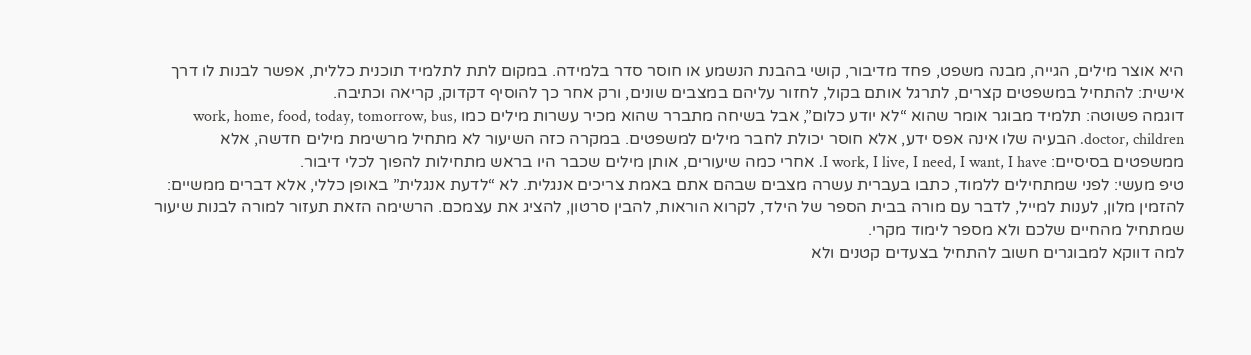היא אוצר מילים, הגייה, מבנה משפט, פחד מדיבור, קושי בהבנת הנשמע או חוסר סדר בלמידה. במקום לתת לתלמיד תוכנית כללית, אפשר לבנות לו דרך אישית: להתחיל במשפטים קצרים, לתרגל אותם בקול, לחזור עליהם במצבים שונים, ורק אחר כך להוסיף דקדוק, קריאה וכתיבה.
דוגמה פשוטה: תלמיד מבוגר אומר שהוא “לא יודע כלום”, אבל בשיחה מתברר שהוא מכיר עשרות מילים כמו work, home, food, today, tomorrow, bus, doctor, children. הבעיה שלו אינה אפס ידע, אלא חוסר יכולת לחבר מילים למשפטים. במקרה כזה השיעור לא מתחיל מרשימת מילים חדשה, אלא ממשפטים בסיסיים: I work, I live, I need, I want, I have. אחרי כמה שיעורים, אותן מילים שכבר היו בראש מתחילות להפוך לכלי דיבור.
טיפ מעשי: לפני שמתחילים ללמוד, כתבו בעברית עשרה מצבים שבהם אתם באמת צריכים אנגלית. לא “לדעת אנגלית” באופן כללי, אלא דברים ממשיים: להזמין מלון, לענות למייל, לדבר עם מורה בבית הספר של הילד, לקרוא הוראות, להבין סרטון, להציג את עצמכם. הרשימה הזאת תעזור למורה לבנות שיעור שמתחיל מהחיים שלכם ולא מספר לימוד מקרי.
למה דווקא למבוגרים חשוב להתחיל בצעדים קטנים ולא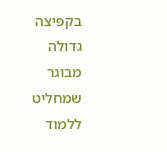בקפיצה גדולה
מבוגר שמחליט ללמוד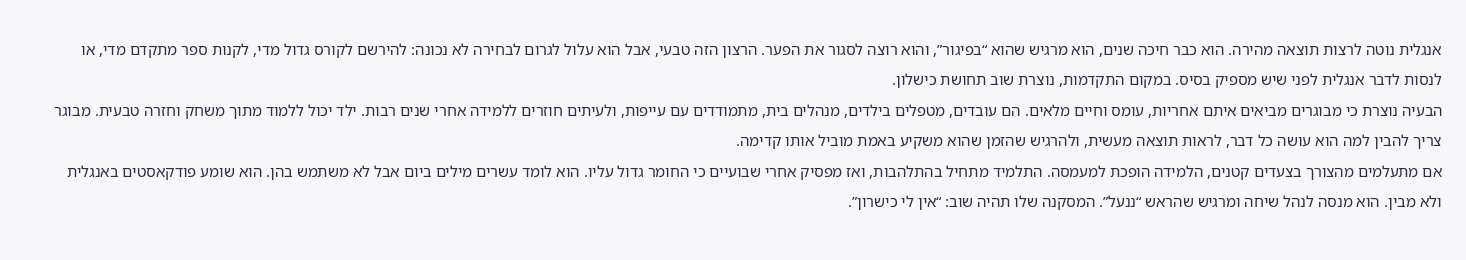אנגלית נוטה לרצות תוצאה מהירה. הוא כבר חיכה שנים, הוא מרגיש שהוא “בפיגור”, והוא רוצה לסגור את הפער. הרצון הזה טבעי, אבל הוא עלול לגרום לבחירה לא נכונה: להירשם לקורס גדול מדי, לקנות ספר מתקדם מדי, או לנסות לדבר אנגלית לפני שיש מספיק בסיס. במקום התקדמות, נוצרת שוב תחושת כישלון.
הבעיה נוצרת כי מבוגרים מביאים איתם אחריות, עומס וחיים מלאים. הם עובדים, מטפלים בילדים, מנהלים בית, מתמודדים עם עייפות, ולעיתים חוזרים ללמידה אחרי שנים רבות. ילד יכול ללמוד מתוך משחק וחזרה טבעית. מבוגר צריך להבין למה הוא עושה כל דבר, לראות תוצאה מעשית, ולהרגיש שהזמן שהוא משקיע באמת מוביל אותו קדימה.
אם מתעלמים מהצורך בצעדים קטנים, הלמידה הופכת למעמסה. התלמיד מתחיל בהתלהבות, ואז מפסיק אחרי שבועיים כי החומר גדול עליו. הוא לומד עשרים מילים ביום אבל לא משתמש בהן. הוא שומע פודקאסטים באנגלית ולא מבין. הוא מנסה לנהל שיחה ומרגיש שהראש “ננעל”. המסקנה שלו תהיה שוב: “אין לי כישרון”.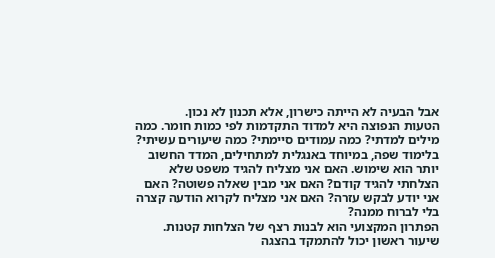אבל הבעיה לא הייתה כישרון, אלא תכנון לא נכון.
הטעות הנפוצה היא למדוד התקדמות לפי כמות חומר. כמה מילים למדתי? כמה עמודים סיימתי? כמה שיעורים עשיתי? בלימוד שפה, במיוחד באנגלית למתחילים, המדד החשוב יותר הוא שימוש. האם אני מצליח להגיד משפט שלא הצלחתי להגיד קודם? האם אני מבין שאלה פשוטה? האם אני יודע לבקש עזרה? האם אני מצליח לקרוא הודעה קצרה בלי לברוח ממנה?
הפתרון המקצועי הוא לבנות רצף של הצלחות קטנות. שיעור ראשון יכול להתמקד בהצגה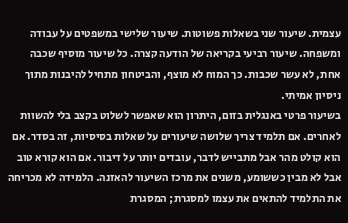עצמית. שיעור שני בשאלות פשוטות. שיעור שלישי במשפטים על עבודה ומשפחה. שיעור רביעי בקריאה של הודעה קצרה. כל שיעור מוסיף שכבה אחת, לא עשר שכבות. כך המוח לא מוצף, והביטחון מתחיל להיבנות מתוך ניסיון אמיתי.
בשיעור פרטי באנגלית בזום, היתרון הוא שאפשר לשלוט בקצב בלי להשוות לאחרים. אם תלמיד צריך שלושה שיעורים על שאלות בסיסיות, זה בסדר. אם הוא קולט מהר אבל מתבייש לדבר, עובדים יותר על דיבור. אם הוא קורא טוב אבל לא מבין כששומע, משנים את מרכז השיעור להאזנה. הלמידה לא מכריחה את התלמיד להתאים את עצמו למסגרת; המסגרת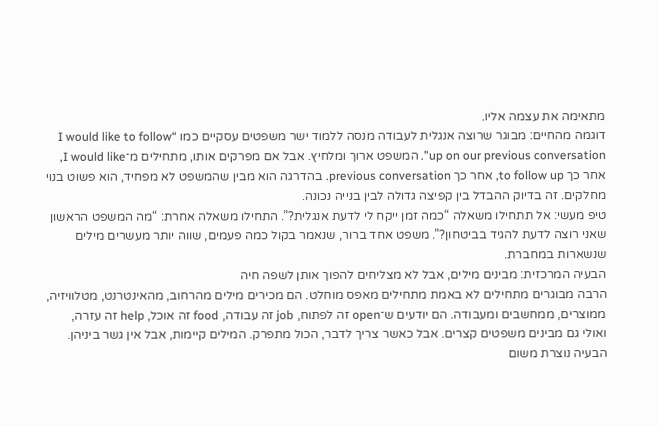מתאימה את עצמה אליו.
דוגמה מהחיים: מבוגר שרוצה אנגלית לעבודה מנסה ללמוד ישר משפטים עסקיים כמו “I would like to follow up on our previous conversation”. המשפט ארוך ומלחיץ. אבל אם מפרקים אותו, מתחילים מ־I would like, אחר כך to follow up, אחר כך previous conversation. בהדרגה הוא מבין שהמשפט לא מפחיד, הוא פשוט בנוי מחלקים. זה בדיוק ההבדל בין קפיצה גדולה לבין בנייה נכונה.
טיפ מעשי: אל תתחילו משאלה “כמה זמן ייקח לי לדעת אנגלית?”. התחילו משאלה אחרת: “מה המשפט הראשון שאני רוצה לדעת להגיד בביטחון?”. משפט אחד ברור, שנאמר בקול כמה פעמים, שווה יותר מעשרים מילים שנשארות במחברת.
הבעיה המרכזית: מבינים מילים, אבל לא מצליחים להפוך אותן לשפה חיה
הרבה מבוגרים מתחילים לא באמת מתחילים מאפס מוחלט. הם מכירים מילים מהרחוב, מהאינטרנט, מטלוויזיה, ממוצרים, ממחשבים ומעבודה. הם יודעים ש־open זה לפתוח, job זה עבודה, food זה אוכל, help זה עזרה, ואולי גם מבינים משפטים קצרים. אבל כאשר צריך לדבר, הכול מתפרק. המילים קיימות, אבל אין גשר ביניהן.
הבעיה נוצרת משום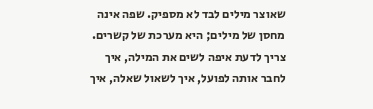שאוצר מילים לבד לא מספיק. שפה אינה מחסן של מילים; היא מערכת של קשרים. צריך לדעת איפה לשים את המילה, איך לחבר אותה לפועל, איך לשאול שאלה, איך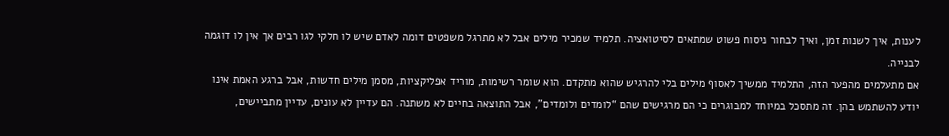לענות, איך לשנות זמן, ואיך לבחור ניסוח פשוט שמתאים לסיטואציה. תלמיד שמכיר מילים אבל לא מתרגל משפטים דומה לאדם שיש לו חלקי לגו רבים אך אין לו דוגמה לבנייה.
אם מתעלמים מהפער הזה, התלמיד ממשיך לאסוף מילים בלי להרגיש שהוא מתקדם. הוא שומר רשימות, מוריד אפליקציות, מסמן מילים חדשות, אבל ברגע האמת אינו יודע להשתמש בהן. זה מתסכל במיוחד למבוגרים כי הם מרגישים שהם “לומדים ולומדים”, אבל התוצאה בחיים לא משתנה. הם עדיין לא עונים, עדיין מתביישים,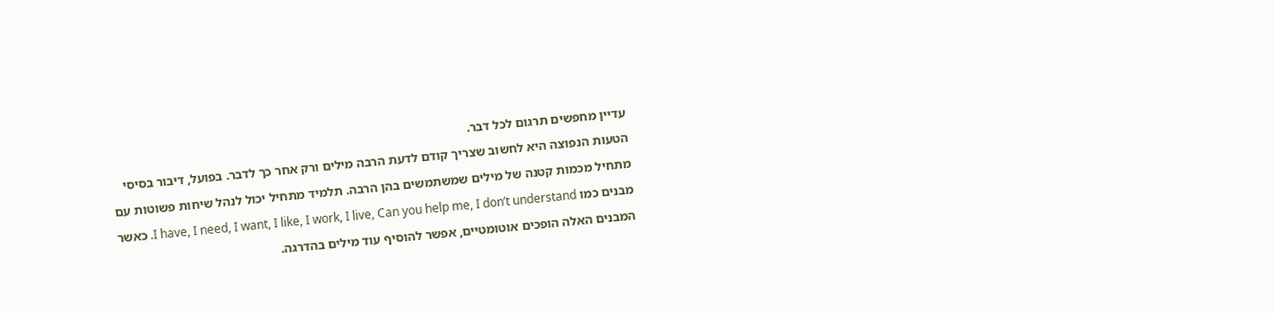עדיין מחפשים תרגום לכל דבר.
הטעות הנפוצה היא לחשוב שצריך קודם לדעת הרבה מילים ורק אחר כך לדבר. בפועל, דיבור בסיסי מתחיל מכמות קטנה של מילים שמשתמשים בהן הרבה. תלמיד מתחיל יכול לנהל שיחות פשוטות עם מבנים כמו I have, I need, I want, I like, I work, I live, Can you help me, I don’t understand. כאשר המבנים האלה הופכים אוטומטיים, אפשר להוסיף עוד מילים בהדרגה.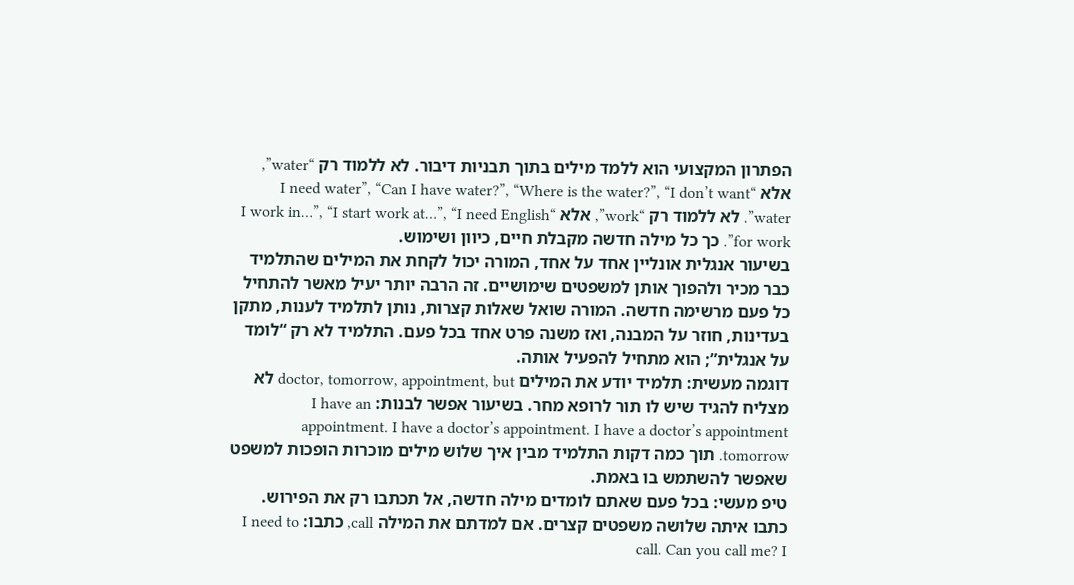הפתרון המקצועי הוא ללמד מילים בתוך תבניות דיבור. לא ללמוד רק “water”, אלא “I need water”, “Can I have water?”, “Where is the water?”, “I don’t want water”. לא ללמוד רק “work”, אלא “I work in…”, “I start work at…”, “I need English for work”. כך כל מילה חדשה מקבלת חיים, כיוון ושימוש.
בשיעור אנגלית אונליין אחד על אחד, המורה יכול לקחת את המילים שהתלמיד כבר מכיר ולהפוך אותן למשפטים שימושיים. זה הרבה יותר יעיל מאשר להתחיל כל פעם מרשימה חדשה. המורה שואל שאלות קצרות, נותן לתלמיד לענות, מתקן בעדינות, חוזר על המבנה, ואז משנה פרט אחד בכל פעם. התלמיד לא רק “לומד על אנגלית”; הוא מתחיל להפעיל אותה.
דוגמה מעשית: תלמיד יודע את המילים doctor, tomorrow, appointment, but לא מצליח להגיד שיש לו תור לרופא מחר. בשיעור אפשר לבנות: I have an appointment. I have a doctor’s appointment. I have a doctor’s appointment tomorrow. תוך כמה דקות התלמיד מבין איך שלוש מילים מוכרות הופכות למשפט שאפשר להשתמש בו באמת.
טיפ מעשי: בכל פעם שאתם לומדים מילה חדשה, אל תכתבו רק את הפירוש. כתבו איתה שלושה משפטים קצרים. אם למדתם את המילה call, כתבו: I need to call. Can you call me? I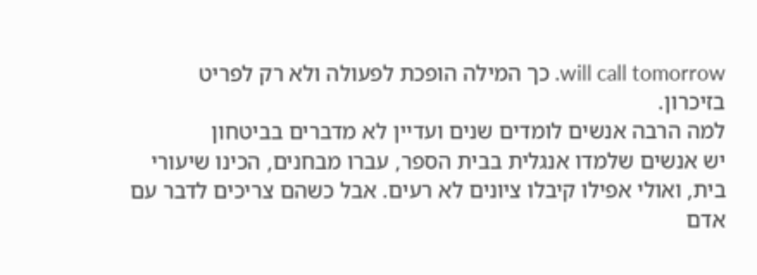will call tomorrow. כך המילה הופכת לפעולה ולא רק לפריט בזיכרון.
למה הרבה אנשים לומדים שנים ועדיין לא מדברים בביטחון
יש אנשים שלמדו אנגלית בבית הספר, עברו מבחנים, הכינו שיעורי בית, ואולי אפילו קיבלו ציונים לא רעים. אבל כשהם צריכים לדבר עם אדם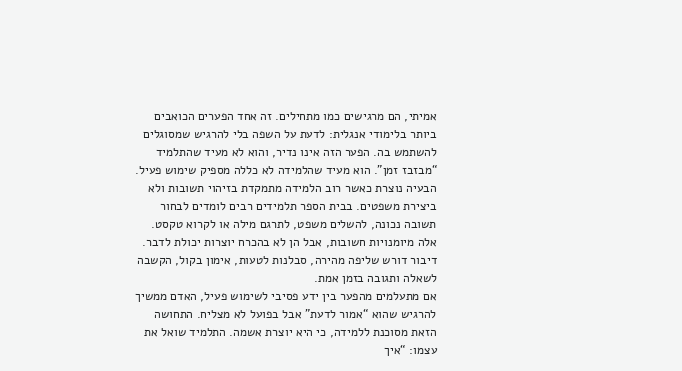אמיתי, הם מרגישים כמו מתחילים. זה אחד הפערים הכואבים ביותר בלימודי אנגלית: לדעת על השפה בלי להרגיש שמסוגלים להשתמש בה. הפער הזה אינו נדיר, והוא לא מעיד שהתלמיד “מבזבז זמן”. הוא מעיד שהלמידה לא כללה מספיק שימוש פעיל.
הבעיה נוצרת כאשר רוב הלמידה מתמקדת בזיהוי תשובות ולא ביצירת משפטים. בבית הספר תלמידים רבים לומדים לבחור תשובה נכונה, להשלים משפט, לתרגם מילה או לקרוא טקסט. אלה מיומנויות חשובות, אבל הן לא בהכרח יוצרות יכולת לדבר. דיבור דורש שליפה מהירה, סבלנות לטעות, אימון בקול, הקשבה לשאלה ותגובה בזמן אמת.
אם מתעלמים מהפער בין ידע פסיבי לשימוש פעיל, האדם ממשיך להרגיש שהוא “אמור לדעת” אבל בפועל לא מצליח. התחושה הזאת מסוכנת ללמידה, כי היא יוצרת אשמה. התלמיד שואל את עצמו: “איך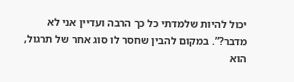יכול להיות שלמדתי כל כך הרבה ועדיין אני לא מדבר?”. במקום להבין שחסר לו סוג אחר של תרגול, הוא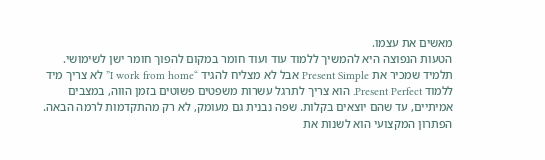מאשים את עצמו.
הטעות הנפוצה היא להמשיך ללמוד עוד ועוד חומר במקום להפוך חומר ישן לשימושי. תלמיד שמכיר את Present Simple אבל לא מצליח להגיד “I work from home” לא צריך מיד ללמוד Present Perfect. הוא צריך לתרגל עשרות משפטים פשוטים בזמן הווה, במצבים אמיתיים, עד שהם יוצאים בקלות. שפה נבנית גם מעומק, לא רק מהתקדמות לרמה הבאה.
הפתרון המקצועי הוא לשנות את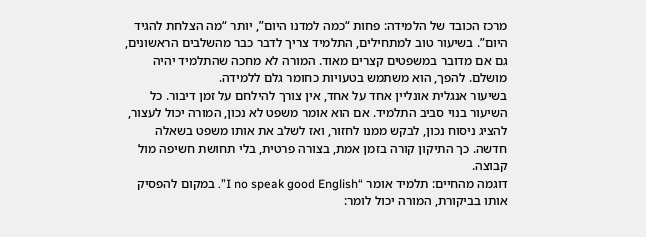מרכז הכובד של הלמידה: פחות “כמה למדנו היום”, יותר “מה הצלחת להגיד היום”. בשיעור טוב למתחילים, התלמיד צריך לדבר כבר מהשלבים הראשונים, גם אם מדובר במשפטים קצרים מאוד. המורה לא מחכה שהתלמיד יהיה מושלם. להפך, הוא משתמש בטעויות כחומר גלם ללמידה.
בשיעור אנגלית אונליין אחד על אחד, אין צורך להילחם על זמן דיבור. כל השיעור בנוי סביב התלמיד. אם הוא אומר משפט לא נכון, המורה יכול לעצור, להציג ניסוח נכון, לבקש ממנו לחזור, ואז לשלב את אותו משפט בשאלה חדשה. כך התיקון קורה בזמן אמת, בצורה פרטית, בלי תחושת חשיפה מול קבוצה.
דוגמה מהחיים: תלמיד אומר “I no speak good English”. במקום להפסיק אותו בביקורת, המורה יכול לומר: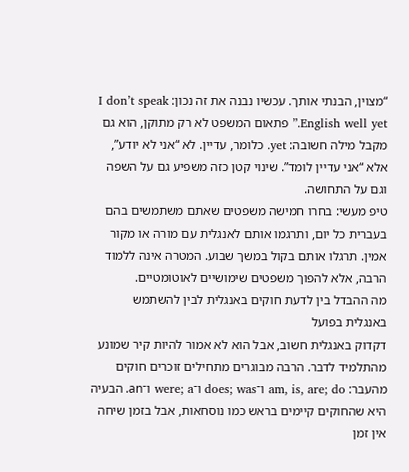“מצוין, הבנתי אותך. עכשיו נבנה את זה נכון: I don’t speak English well yet.” פתאום המשפט לא רק מתוקן, הוא גם מקבל מילה חשובה: yet. כלומר, עדיין. לא “אני לא יודע”, אלא “אני עדיין לומד”. שינוי קטן כזה משפיע גם על השפה וגם על התחושה.
טיפ מעשי: בחרו חמישה משפטים שאתם משתמשים בהם בעברית כל יום, ותרגמו אותם לאנגלית עם מורה או מקור אמין. תרגלו אותם בקול במשך שבוע. המטרה אינה ללמוד הרבה, אלא להפוך משפטים שימושיים לאוטומטיים.
מה ההבדל בין לדעת חוקים באנגלית לבין להשתמש באנגלית בפועל
דקדוק באנגלית חשוב, אבל הוא לא אמור להיות קיר שמונע מהתלמיד לדבר. הרבה מבוגרים מתחילים זוכרים חוקים מהעבר: am, is, are; do ו־does; was ו־were; a ו־an. הבעיה היא שהחוקים קיימים בראש כמו נוסחאות, אבל בזמן שיחה אין זמן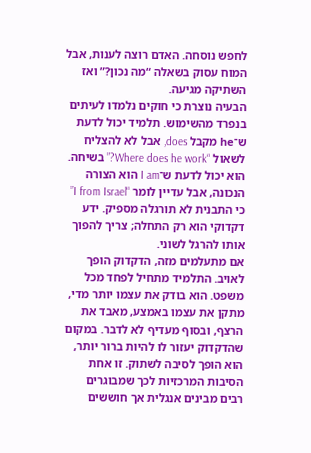לחפש נוסחה. האדם רוצה לענות, אבל המוח עסוק בשאלה “מה נכון?” ואז השתיקה מגיעה.
הבעיה נוצרת כי חוקים נלמדו לעיתים בנפרד מהשימוש. תלמיד יכול לדעת ש־he מקבל does, אבל לא להצליח לשאול “Where does he work?” בשיחה. הוא יכול לדעת ש־I am הוא הצורה הנכונה, אבל עדיין לומר “I from Israel” כי התבנית לא תורגלה מספיק. ידע דקדוקי הוא רק התחלה; צריך להפוך אותו להרגל לשוני.
אם מתעלמים מזה, הדקדוק הופך לאויב. התלמיד מתחיל לפחד מכל משפט. הוא בודק את עצמו יותר מדי, מתקן את עצמו באמצע, מאבד את הרצף, ובסוף מעדיף לא לדבר. במקום שהדקדוק יעזור לו להיות ברור יותר, הוא הופך לסיבה לשתוק. זו אחת הסיבות המרכזיות לכך שמבוגרים רבים מבינים אנגלית אך חוששים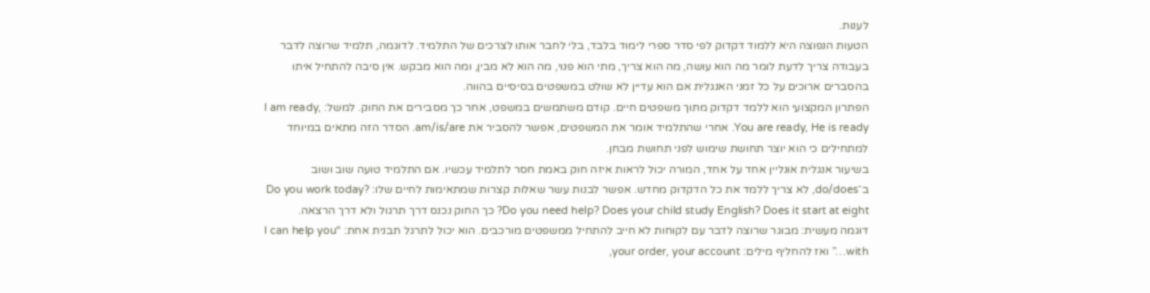לענות.
הטעות הנפוצה היא ללמוד דקדוק לפי סדר ספרי לימוד בלבד, בלי לחבר אותו לצרכים של התלמיד. לדוגמה, תלמיד שרוצה לדבר בעבודה צריך לדעת לומר מה הוא עושה, מה הוא צריך, מתי הוא פנוי, מה הוא לא מבין, ומה הוא מבקש. אין סיבה להתחיל איתו בהסברים ארוכים על כל זמני האנגלית אם הוא עדיין לא שולט במשפטים בסיסיים בהווה.
הפתרון המקצועי הוא ללמד דקדוק מתוך משפטים חיים. קודם משתמשים במשפט, אחר כך מסבירים את החוק. למשל: I am ready, You are ready, He is ready. אחרי שהתלמיד אומר את המשפטים, אפשר להסביר את am/is/are. הסדר הזה מתאים במיוחד למתחילים כי הוא יוצר תחושת שימוש לפני תחושת מבחן.
בשיעור אנגלית אונליין אחד על אחד, המורה יכול לראות איזה חוק באמת חסר לתלמיד עכשיו. אם התלמיד טועה שוב ושוב ב־do/does, לא צריך ללמד את כל הדקדוק מחדש. אפשר לבנות עשר שאלות קצרות שמתאימות לחיים שלו: Do you work today? Do you need help? Does your child study English? Does it start at eight? כך החוק נכנס דרך תרגול ולא דרך הרצאה.
דוגמה מעשית: מבוגר שרוצה לדבר עם לקוחות לא חייב להתחיל ממשפטים מורכבים. הוא יכול לתרגל תבנית אחת: “I can help you with…” ואז להחליף מילים: your order, your account,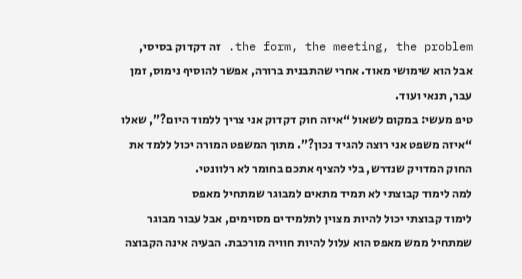the form, the meeting, the problem. זה דקדוק בסיסי, אבל הוא שימושי מאוד. אחרי שהתבנית ברורה, אפשר להוסיף נימוס, זמן עבר, תנאי ועוד.
טיפ מעשי: במקום לשאול “איזה חוק דקדוק אני צריך ללמוד היום?”, שאלו “איזה משפט אני רוצה להגיד נכון?”. מתוך המשפט המורה יכול ללמד את החוק המדויק שנדרש, בלי להציף אתכם בחומר לא רלוונטי.
למה לימוד קבוצתי לא תמיד מתאים למבוגר שמתחיל מאפס
לימוד קבוצתי יכול להיות מצוין לתלמידים מסוימים, אבל עבור מבוגר שמתחיל ממש מאפס הוא עלול להיות חוויה מורכבת. הבעיה אינה הקבוצה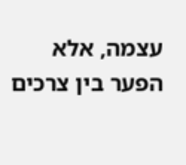עצמה, אלא הפער בין צרכים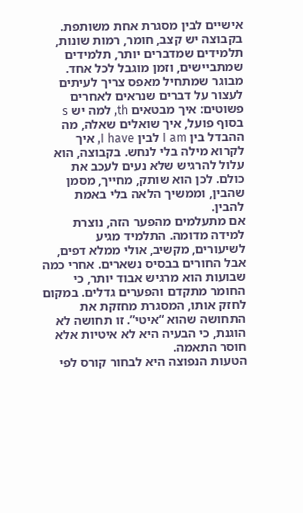אישיים לבין מסגרת אחת משותפת. בקבוצה יש קצב, חומר, רמות שונות, תלמידים שמדברים יותר, תלמידים שמתביישים, וזמן מוגבל לכל אחד.
מבוגר שמתחיל מאפס צריך לעיתים לעצור על דברים שנראים לאחרים פשוטים: איך מבטאים th, למה יש s בסוף פועל, איך שואלים שאלה, מה ההבדל בין I am לבין I have, איך לקרוא מילה בלי לנחש. בקבוצה, הוא עלול להרגיש שלא נעים לעכב את כולם. לכן הוא שותק, מחייך, מסמן שהבין, וממשיך הלאה בלי באמת להבין.
אם מתעלמים מהפער הזה, נוצרת למידה מדומה. התלמיד מגיע לשיעורים, מקשיב, אולי ממלא דפים, אבל החורים בבסיס נשארים. אחרי כמה שבועות הוא מרגיש אבוד יותר, כי החומר מתקדם והפערים גדלים. במקום לחזק אותו, המסגרת מחזקת את התחושה שהוא “איטי”. זו תחושה לא הוגנת, כי הבעיה היא לא איטיות אלא חוסר התאמה.
הטעות הנפוצה היא לבחור קורס לפי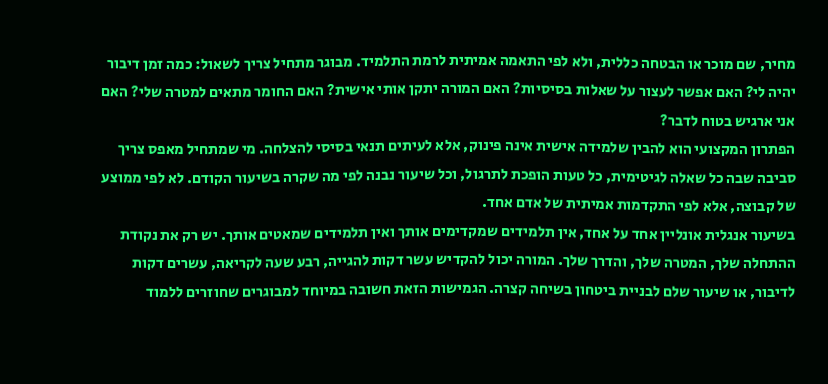מחיר, שם מוכר או הבטחה כללית, ולא לפי התאמה אמיתית לרמת התלמיד. מבוגר מתחיל צריך לשאול: כמה זמן דיבור יהיה לי? האם אפשר לעצור על שאלות בסיסיות? האם המורה יתקן אותי אישית? האם החומר מתאים למטרה שלי? האם אני ארגיש בטוח לדבר?
הפתרון המקצועי הוא להבין שלמידה אישית אינה פינוק, אלא לעיתים תנאי בסיסי להצלחה. מי שמתחיל מאפס צריך סביבה שבה כל שאלה לגיטימית, כל טעות הופכת לתרגול, וכל שיעור נבנה לפי מה שקרה בשיעור הקודם. לא לפי ממוצע של קבוצה, אלא לפי התקדמות אמיתית של אדם אחד.
בשיעור אנגלית אונליין אחד על אחד, אין תלמידים שמקדימים אותך ואין תלמידים שמאטים אותך. יש רק את נקודת ההתחלה שלך, המטרה שלך, והדרך שלך. המורה יכול להקדיש עשר דקות להגייה, רבע שעה לקריאה, עשרים דקות לדיבור, או שיעור שלם לבניית ביטחון בשיחה קצרה. הגמישות הזאת חשובה במיוחד למבוגרים שחוזרים ללמוד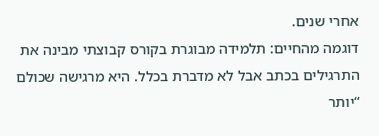אחרי שנים.
דוגמה מהחיים: תלמידה מבוגרת בקורס קבוצתי מבינה את התרגילים בכתב אבל לא מדברת בכלל. היא מרגישה שכולם “יותר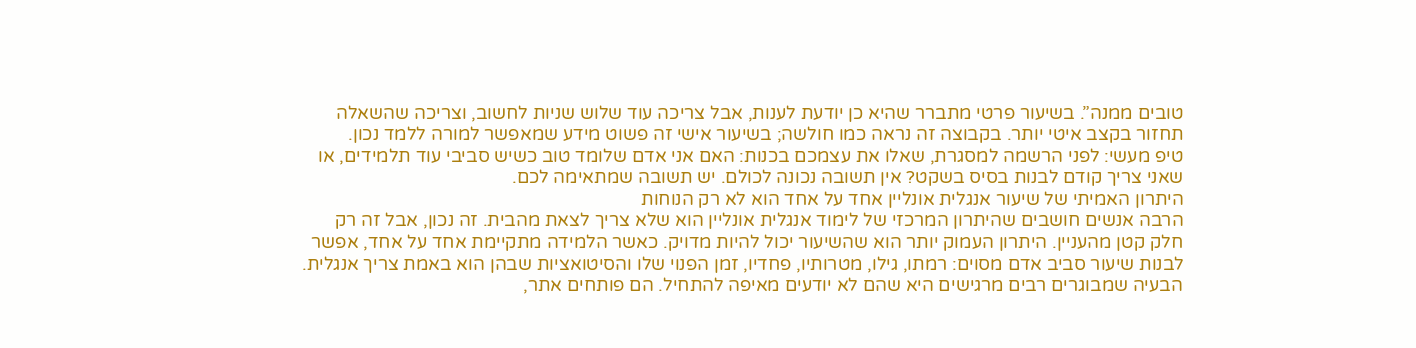טובים ממנה”. בשיעור פרטי מתברר שהיא כן יודעת לענות, אבל צריכה עוד שלוש שניות לחשוב, וצריכה שהשאלה תחזור בקצב איטי יותר. בקבוצה זה נראה כמו חולשה; בשיעור אישי זה פשוט מידע שמאפשר למורה ללמד נכון.
טיפ מעשי: לפני הרשמה למסגרת, שאלו את עצמכם בכנות: האם אני אדם שלומד טוב כשיש סביבי עוד תלמידים, או שאני צריך קודם לבנות בסיס בשקט? אין תשובה נכונה לכולם. יש תשובה שמתאימה לכם.
היתרון האמיתי של שיעור אנגלית אונליין אחד על אחד הוא לא רק הנוחות
הרבה אנשים חושבים שהיתרון המרכזי של לימוד אנגלית אונליין הוא שלא צריך לצאת מהבית. זה נכון, אבל זה רק חלק קטן מהעניין. היתרון העמוק יותר הוא שהשיעור יכול להיות מדויק. כאשר הלמידה מתקיימת אחד על אחד, אפשר לבנות שיעור סביב אדם מסוים: רמתו, גילו, מטרותיו, פחדיו, זמן הפנוי שלו והסיטואציות שבהן הוא באמת צריך אנגלית.
הבעיה שמבוגרים רבים מרגישים היא שהם לא יודעים מאיפה להתחיל. הם פותחים אתר,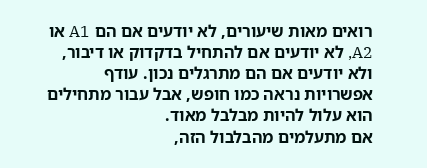רואים מאות שיעורים, לא יודעים אם הם A1 או A2, לא יודעים אם להתחיל בדקדוק או דיבור, ולא יודעים אם הם מתרגלים נכון. עודף אפשרויות נראה כמו חופש, אבל עבור מתחילים הוא עלול להיות מבלבל מאוד.
אם מתעלמים מהבלבול הזה,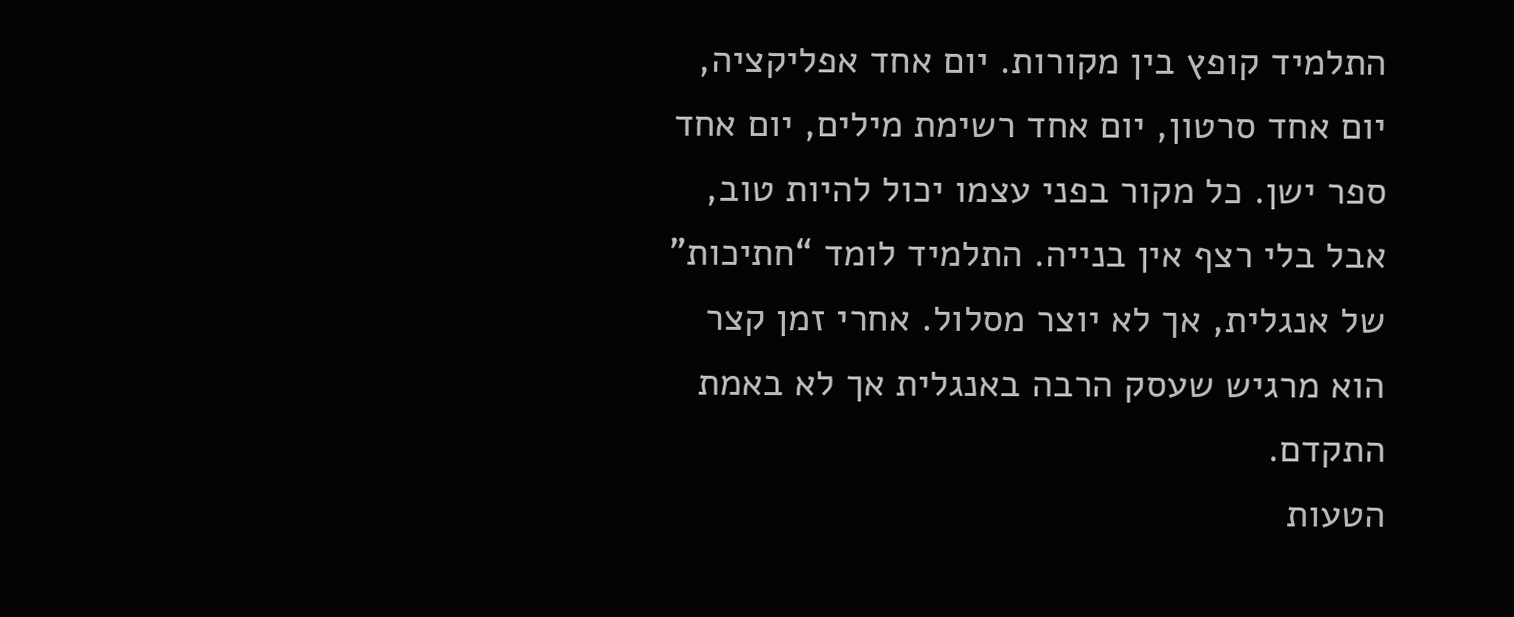התלמיד קופץ בין מקורות. יום אחד אפליקציה, יום אחד סרטון, יום אחד רשימת מילים, יום אחד ספר ישן. כל מקור בפני עצמו יכול להיות טוב, אבל בלי רצף אין בנייה. התלמיד לומד “חתיכות” של אנגלית, אך לא יוצר מסלול. אחרי זמן קצר הוא מרגיש שעסק הרבה באנגלית אך לא באמת התקדם.
הטעות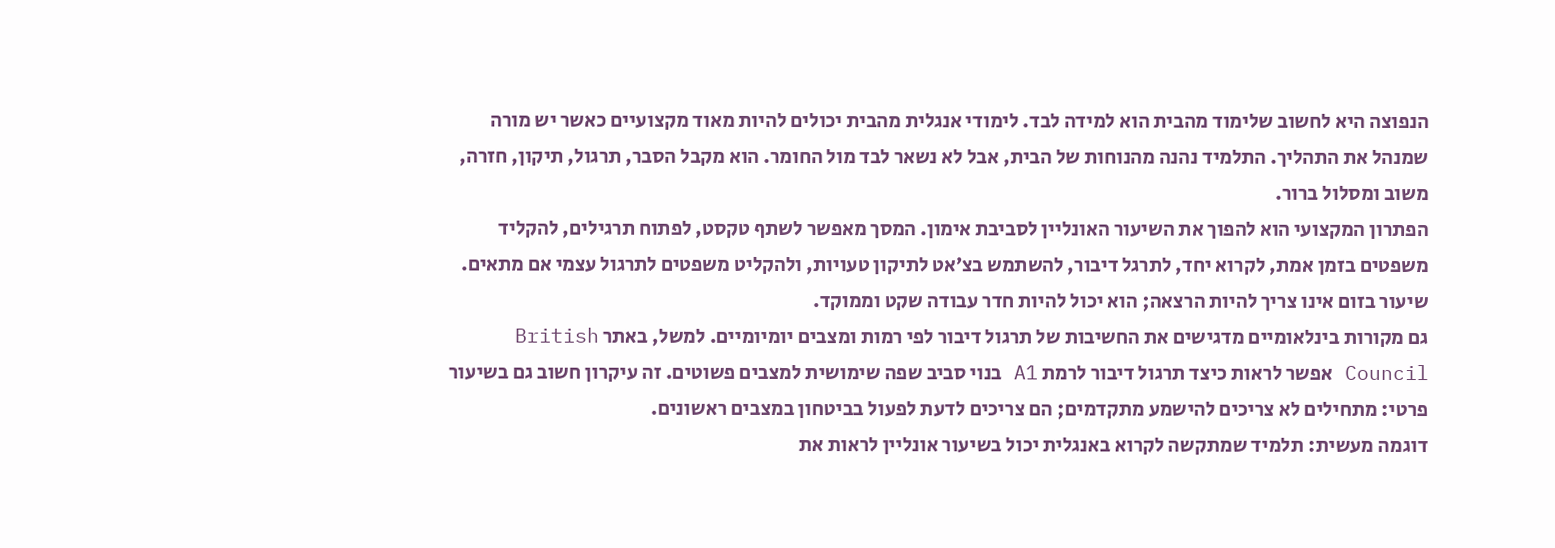הנפוצה היא לחשוב שלימוד מהבית הוא למידה לבד. לימודי אנגלית מהבית יכולים להיות מאוד מקצועיים כאשר יש מורה שמנהל את התהליך. התלמיד נהנה מהנוחות של הבית, אבל לא נשאר לבד מול החומר. הוא מקבל הסבר, תרגול, תיקון, חזרה, משוב ומסלול ברור.
הפתרון המקצועי הוא להפוך את השיעור האונליין לסביבת אימון. המסך מאפשר לשתף טקסט, לפתוח תרגילים, להקליד משפטים בזמן אמת, לקרוא יחד, לתרגל דיבור, להשתמש בצ׳אט לתיקון טעויות, ולהקליט משפטים לתרגול עצמי אם מתאים. שיעור בזום אינו צריך להיות הרצאה; הוא יכול להיות חדר עבודה שקט וממוקד.
גם מקורות בינלאומיים מדגישים את החשיבות של תרגול דיבור לפי רמות ומצבים יומיומיים. למשל, באתר British Council אפשר לראות כיצד תרגול דיבור לרמת A1 בנוי סביב שפה שימושית למצבים פשוטים. זה עיקרון חשוב גם בשיעור פרטי: מתחילים לא צריכים להישמע מתקדמים; הם צריכים לדעת לפעול בביטחון במצבים ראשונים.
דוגמה מעשית: תלמיד שמתקשה לקרוא באנגלית יכול בשיעור אונליין לראות את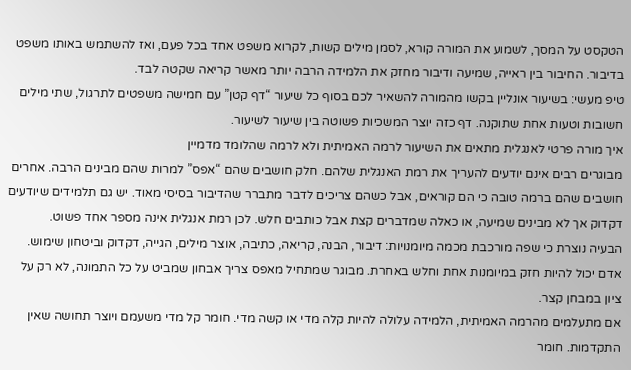הטקסט על המסך, לשמוע את המורה קורא, לסמן מילים קשות, לקרוא משפט אחד בכל פעם, ואז להשתמש באותו משפט בדיבור. החיבור בין ראייה, שמיעה ודיבור מחזק את הלמידה הרבה יותר מאשר קריאה שקטה לבד.
טיפ מעשי: בשיעור אונליין בקשו מהמורה להשאיר לכם בסוף כל שיעור “דף קטן” עם חמישה משפטים לתרגול, שתי מילים חשובות וטעות אחת שתוקנה. דף כזה יוצר המשכיות פשוטה בין שיעור לשיעור.
איך מורה פרטי לאנגלית מתאים את השיעור לרמה האמיתית ולא לרמה שהלומד מדמיין
מבוגרים רבים אינם יודעים להעריך את רמת האנגלית שלהם. חלק חושבים שהם “אפס” למרות שהם מבינים הרבה. אחרים חושבים שהם ברמה טובה כי הם קוראים, אבל כשהם צריכים לדבר מתברר שהדיבור בסיסי מאוד. יש גם תלמידים שיודעים דקדוק אך לא מבינים שמיעה, או כאלה שמדברים קצת אבל כותבים חלש. לכן רמת אנגלית אינה מספר אחד פשוט.
הבעיה נוצרת כי שפה מורכבת מכמה מיומנויות: דיבור, הבנה, קריאה, כתיבה, אוצר מילים, הגייה, דקדוק וביטחון שימוש. אדם יכול להיות חזק במיומנות אחת וחלש באחרת. מבוגר שמתחיל מאפס צריך אבחון שמביט על כל התמונה, לא רק על ציון במבחן קצר.
אם מתעלמים מהרמה האמיתית, הלמידה עלולה להיות קלה מדי או קשה מדי. חומר קל מדי משעמם ויוצר תחושה שאין התקדמות. חומר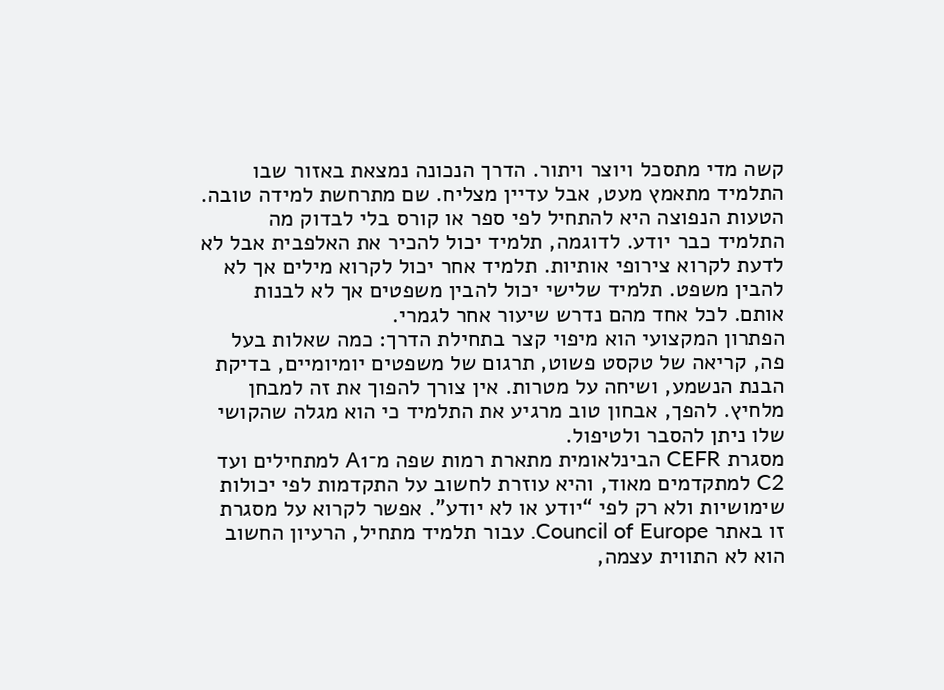קשה מדי מתסכל ויוצר ויתור. הדרך הנכונה נמצאת באזור שבו התלמיד מתאמץ מעט, אבל עדיין מצליח. שם מתרחשת למידה טובה.
הטעות הנפוצה היא להתחיל לפי ספר או קורס בלי לבדוק מה התלמיד כבר יודע. לדוגמה, תלמיד יכול להכיר את האלפבית אבל לא לדעת לקרוא צירופי אותיות. תלמיד אחר יכול לקרוא מילים אך לא להבין משפט. תלמיד שלישי יכול להבין משפטים אך לא לבנות אותם. לכל אחד מהם נדרש שיעור אחר לגמרי.
הפתרון המקצועי הוא מיפוי קצר בתחילת הדרך: כמה שאלות בעל פה, קריאה של טקסט פשוט, תרגום של משפטים יומיומיים, בדיקת הבנת הנשמע, ושיחה על מטרות. אין צורך להפוך את זה למבחן מלחיץ. להפך, אבחון טוב מרגיע את התלמיד כי הוא מגלה שהקושי שלו ניתן להסבר ולטיפול.
מסגרת CEFR הבינלאומית מתארת רמות שפה מ־A1 למתחילים ועד C2 למתקדמים מאוד, והיא עוזרת לחשוב על התקדמות לפי יכולות שימושיות ולא רק לפי “יודע או לא יודע”. אפשר לקרוא על מסגרת זו באתר Council of Europe. עבור תלמיד מתחיל, הרעיון החשוב הוא לא התווית עצמה,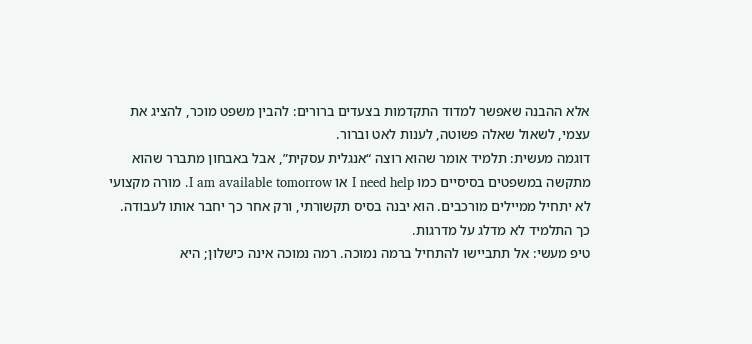אלא ההבנה שאפשר למדוד התקדמות בצעדים ברורים: להבין משפט מוכר, להציג את עצמי, לשאול שאלה פשוטה, לענות לאט וברור.
דוגמה מעשית: תלמיד אומר שהוא רוצה “אנגלית עסקית”, אבל באבחון מתברר שהוא מתקשה במשפטים בסיסיים כמו I need help או I am available tomorrow. מורה מקצועי לא יתחיל ממיילים מורכבים. הוא יבנה בסיס תקשורתי, ורק אחר כך יחבר אותו לעבודה. כך התלמיד לא מדלג על מדרגות.
טיפ מעשי: אל תתביישו להתחיל ברמה נמוכה. רמה נמוכה אינה כישלון; היא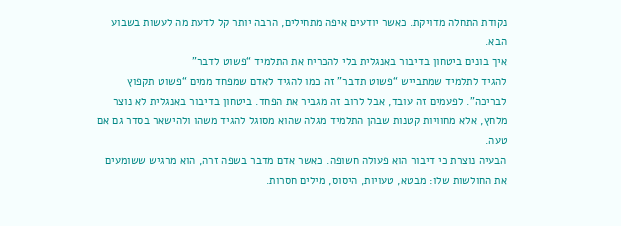נקודת התחלה מדויקת. כאשר יודעים איפה מתחילים, הרבה יותר קל לדעת מה לעשות בשבוע הבא.
איך בונים ביטחון בדיבור באנגלית בלי להכריח את התלמיד “פשוט לדבר”
להגיד לתלמיד שמתבייש “פשוט תדבר” זה כמו להגיד לאדם שמפחד ממים “פשוט תקפוץ לבריכה”. לפעמים זה עובד, אבל לרוב זה מגביר את הפחד. ביטחון בדיבור באנגלית לא נוצר מלחץ, אלא מחוויות קטנות שבהן התלמיד מגלה שהוא מסוגל להגיד משהו ולהישאר בסדר גם אם טעה.
הבעיה נוצרת כי דיבור הוא פעולה חשופה. כאשר אדם מדבר בשפה זרה, הוא מרגיש ששומעים את החולשות שלו: מבטא, טעויות, היסוס, מילים חסרות.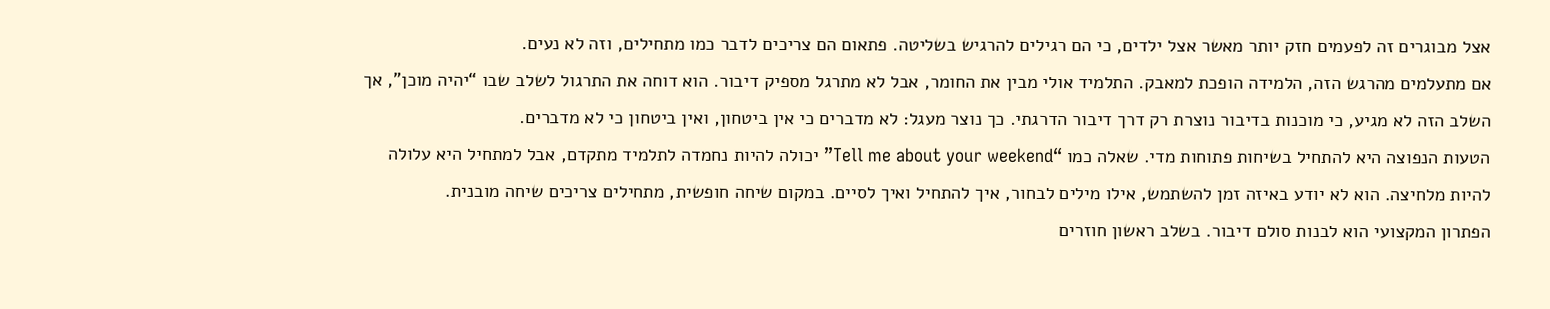אצל מבוגרים זה לפעמים חזק יותר מאשר אצל ילדים, כי הם רגילים להרגיש בשליטה. פתאום הם צריכים לדבר כמו מתחילים, וזה לא נעים.
אם מתעלמים מהרגש הזה, הלמידה הופכת למאבק. התלמיד אולי מבין את החומר, אבל לא מתרגל מספיק דיבור. הוא דוחה את התרגול לשלב שבו “יהיה מוכן”, אך השלב הזה לא מגיע, כי מוכנות בדיבור נוצרת רק דרך דיבור הדרגתי. כך נוצר מעגל: לא מדברים כי אין ביטחון, ואין ביטחון כי לא מדברים.
הטעות הנפוצה היא להתחיל בשיחות פתוחות מדי. שאלה כמו “Tell me about your weekend” יכולה להיות נחמדה לתלמיד מתקדם, אבל למתחיל היא עלולה להיות מלחיצה. הוא לא יודע באיזה זמן להשתמש, אילו מילים לבחור, איך להתחיל ואיך לסיים. במקום שיחה חופשית, מתחילים צריכים שיחה מובנית.
הפתרון המקצועי הוא לבנות סולם דיבור. בשלב ראשון חוזרים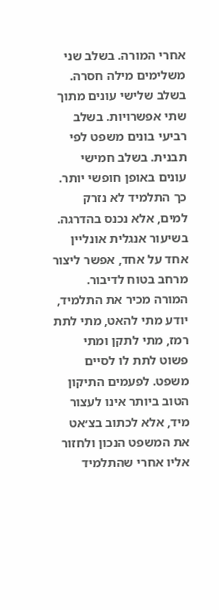אחרי המורה. בשלב שני משלימים מילה חסרה. בשלב שלישי עונים מתוך שתי אפשרויות. בשלב רביעי בונים משפט לפי תבנית. בשלב חמישי עונים באופן חופשי יותר. כך התלמיד לא נזרק למים, אלא נכנס בהדרגה.
בשיעור אנגלית אונליין אחד על אחד, אפשר ליצור מרחב בטוח לדיבור. המורה מכיר את התלמיד, יודע מתי להאט, מתי לתת רמז, מתי לתקן ומתי פשוט לתת לו לסיים משפט. לפעמים התיקון הטוב ביותר אינו לעצור מיד, אלא לכתוב בצ׳אט את המשפט הנכון ולחזור אליו אחרי שהתלמיד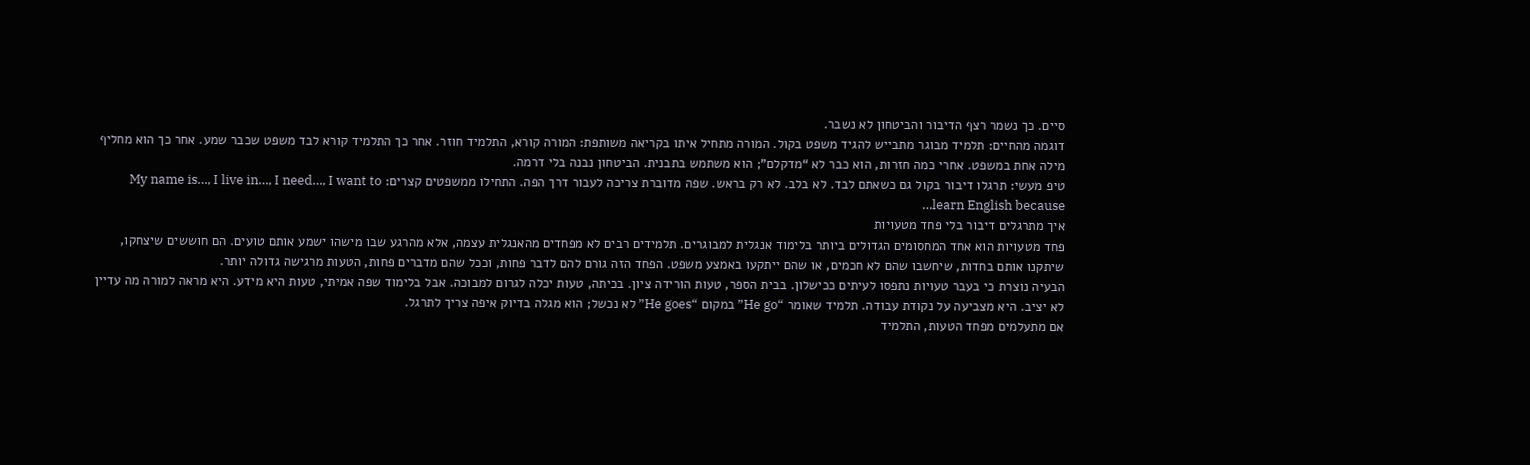סיים. כך נשמר רצף הדיבור והביטחון לא נשבר.
דוגמה מהחיים: תלמיד מבוגר מתבייש להגיד משפט בקול. המורה מתחיל איתו בקריאה משותפת: המורה קורא, התלמיד חוזר. אחר כך התלמיד קורא לבד משפט שכבר שמע. אחר כך הוא מחליף מילה אחת במשפט. אחרי כמה חזרות, הוא כבר לא “מדקלם”; הוא משתמש בתבנית. הביטחון נבנה בלי דרמה.
טיפ מעשי: תרגלו דיבור בקול גם כשאתם לבד. לא בלב. לא רק בראש. שפה מדוברת צריכה לעבור דרך הפה. התחילו ממשפטים קצרים: My name is…, I live in…, I need…, I want to learn English because…
איך מתרגלים דיבור בלי פחד מטעויות
פחד מטעויות הוא אחד המחסומים הגדולים ביותר בלימוד אנגלית למבוגרים. תלמידים רבים לא מפחדים מהאנגלית עצמה, אלא מהרגע שבו מישהו ישמע אותם טועים. הם חוששים שיצחקו, שיתקנו אותם בחדות, שיחשבו שהם לא חכמים, או שהם ייתקעו באמצע משפט. הפחד הזה גורם להם לדבר פחות, וככל שהם מדברים פחות, הטעות מרגישה גדולה יותר.
הבעיה נוצרת כי בעבר טעויות נתפסו לעיתים ככישלון. בבית הספר, טעות הורידה ציון. בכיתה, טעות יכלה לגרום למבוכה. אבל בלימוד שפה אמיתי, טעות היא מידע. היא מראה למורה מה עדיין לא יציב. היא מצביעה על נקודת עבודה. תלמיד שאומר “He go” במקום “He goes” לא נכשל; הוא מגלה בדיוק איפה צריך לתרגל.
אם מתעלמים מפחד הטעות, התלמיד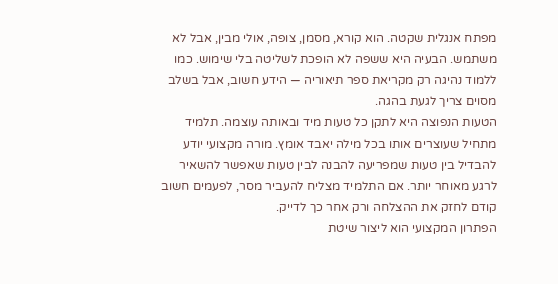מפתח אנגלית שקטה. הוא קורא, מסמן, צופה, אולי מבין, אבל לא משתמש. הבעיה היא ששפה לא הופכת לשליטה בלי שימוש. כמו ללמוד נהיגה רק מקריאת ספר תיאוריה — הידע חשוב, אבל בשלב מסוים צריך לגעת בהגה.
הטעות הנפוצה היא לתקן כל טעות מיד ובאותה עוצמה. תלמיד מתחיל שעוצרים אותו בכל מילה יאבד אומץ. מורה מקצועי יודע להבדיל בין טעות שמפריעה להבנה לבין טעות שאפשר להשאיר לרגע מאוחר יותר. אם התלמיד מצליח להעביר מסר, לפעמים חשוב קודם לחזק את ההצלחה ורק אחר כך לדייק.
הפתרון המקצועי הוא ליצור שיטת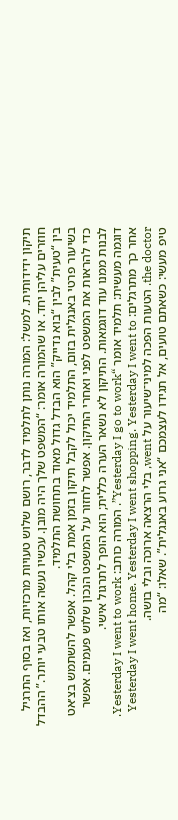תיקון ידידותית. למשל: המורה נותן לתלמיד לדבר, רושם שלוש טעויות מרכזיות, ואז בסוף התרגיל חוזרים עליהן יחד. או שהמורה אומר: “המשפט שלך היה מובן. עכשיו נעשה אותו טבעי יותר.” ההבדל בין “טעית” לבין “בוא נדייק” הוא הבדל גדול מאוד בתחושת התלמיד.
בשיעור פרטי באנגלית בזום, התלמיד יכול לקבל תיקון בזמן אמת בלי קהל. אפשר להשתמש בצ׳אט כדי להראות את המשפט לפני ואחרי התיקון. אפשר לחזור על המשפט הנכון שלוש פעמים. אפשר לבנות ממנו עוד דוגמאות. התיקון לא נשאר הערה כללית; הוא הופך לתרגול אישי.
דוגמה מעשית: תלמיד אומר “Yesterday I go to work”. המורה כותב: Yesterday I went to work. אחר כך מתרגלים: Yesterday I went home. Yesterday I went shopping. Yesterday I went to the doctor. הטעות הפכה למיני־שיעור על went, בלי הרצאה ארוכה ובלי בושה.
טיפ מעשי: כשאתם טועים, אל תגידו לעצמכם “אני גרוע באנגלית”. שאלו: “מה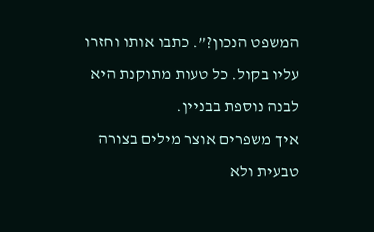המשפט הנכון?”. כתבו אותו וחזרו עליו בקול. כל טעות מתוקנת היא לבנה נוספת בבניין.
איך משפרים אוצר מילים בצורה טבעית ולא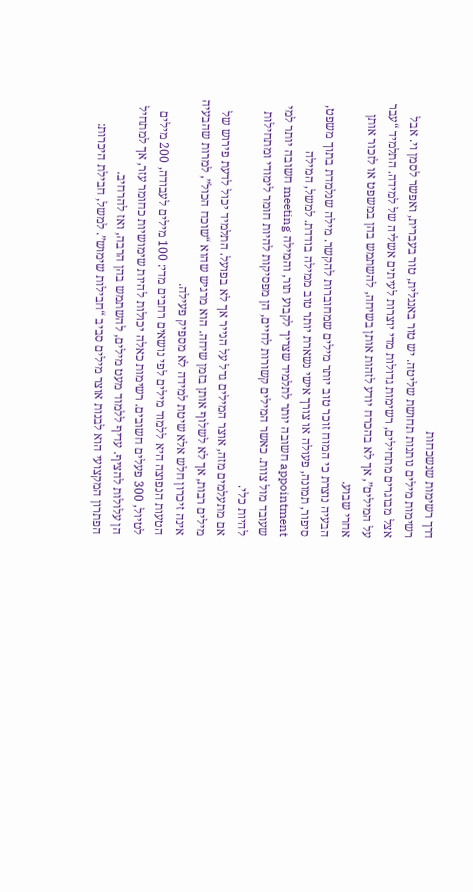דרך רשימות שנשכחות
רשימות מילים נותנות תחושת שליטה. יש טור באנגלית, טור בעברית, ואפשר לסמן וי. אבל אצל מבוגרים מתחילים, רשימות גדולות מדי יוצרות לעיתים אשליה של למידה. התלמיד “עבר על המילים”, אך לא בהכרח יודע לזהות אותן בשיחה, להשתמש בהן במשפט או לזכור אותן אחרי שבוע.
הבעיה נוצרת כי המוח זוכר טוב יותר מילים שמחוברות להקשר. מילה שנלמדת בתוך משפט, סיפור, תמונה, פעולה או צורך אישי נשארת יותר טוב ממילה בודדת. למשל, המילה appointment חשובה יותר לתלמיד שצריך לקבוע תור, והמילה meeting חשובה יותר למי שעובד מול צוות. כאשר המילים קשורות לחיים, הן מפסיקות להיות חומר לימודי ומתחילות להיות כלי.
אם מתעלמים מזה, אוצר המילים גדל על הנייר אך לא בפועל. התלמיד יכול לדעת פירוש של מילים רבות, אך לא לשלוף אותן בזמן שיחה. הוא מרגיש שהוא “שוכח הכול”, למרות שהבעיה אינה זיכרון חלש אלא שיטת למידה לא מספיק פעילה.
הטעות הנפוצה היא ללמוד מילים לפי נושאים רחבים מדי: 100 מילים לעבודה, 200 מילים לטיול, 300 פעלים חשובים. רשימות כאלה יכולות להיות שימושיות כחומר עזר, אך למתחיל הן עלולות להציף. עדיף ללמוד מעט מילים, להשתמש בהן הרבה, ואז להרחיב.
הפתרון המקצועי הוא לבנות אוצר מילים סביב “חבילות שימוש”. למשל, חבילת היכרות: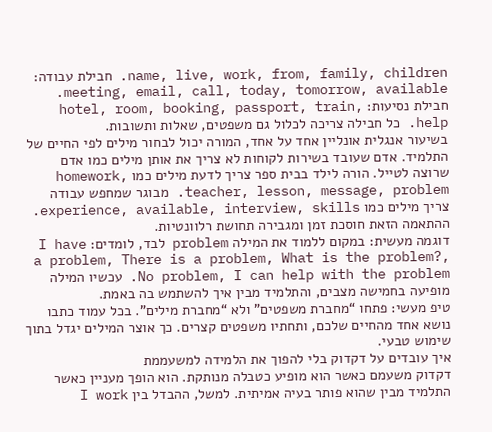name, live, work, from, family, children. חבילת עבודה: meeting, email, call, today, tomorrow, available. חבילת נסיעות: hotel, room, booking, passport, train, help. כל חבילה צריכה לכלול גם משפטים, שאלות ותשובות.
בשיעור אנגלית אונליין אחד על אחד, המורה יכול לבחור מילים לפי החיים של התלמיד. אדם שעובד בשירות לקוחות לא צריך את אותן מילים כמו אדם שרוצה לטייל. הורה לילד בבית ספר צריך לדעת מילים כמו homework, teacher, lesson, message, problem. מבוגר שמחפש עבודה צריך מילים כמו experience, available, interview, skills. ההתאמה הזאת חוסכת זמן ומגבירה תחושת רלוונטיות.
דוגמה מעשית: במקום ללמוד את המילה problem לבד, לומדים: I have a problem, There is a problem, What is the problem?, No problem, I can help with the problem. עכשיו המילה מופיעה בחמישה מצבים, והתלמיד מבין איך להשתמש בה באמת.
טיפ מעשי: פתחו “מחברת משפטים” ולא “מחברת מילים”. בכל עמוד כתבו נושא אחד מהחיים שלכם, ותחתיו משפטים קצרים. כך אוצר המילים יגדל בתוך שימוש טבעי.
איך עובדים על דקדוק בלי להפוך את הלמידה למשעממת
דקדוק משעמם כאשר הוא מופיע כטבלה מנותקת. הוא הופך מעניין כאשר התלמיד מבין שהוא פותר בעיה אמיתית. למשל, ההבדל בין I work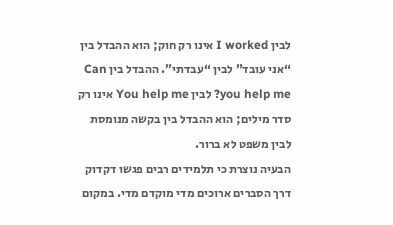לבין I worked אינו רק חוק; הוא ההבדל בין “אני עובד” לבין “עבדתי”. ההבדל בין Can you help me? לבין You help me אינו רק סדר מילים; הוא ההבדל בין בקשה מנומסת לבין משפט לא ברור.
הבעיה נוצרת כי תלמידים רבים פגשו דקדוק דרך הסברים ארוכים מדי מוקדם מדי. במקום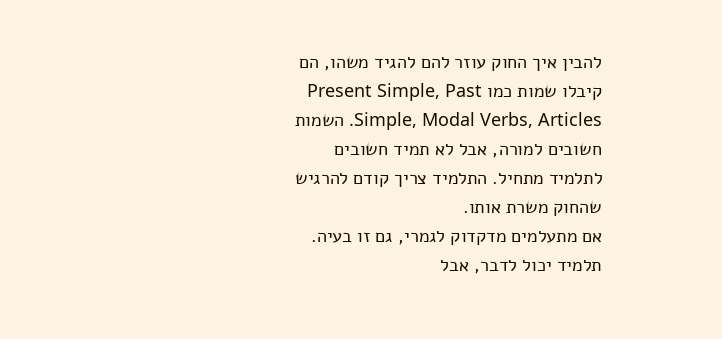להבין איך החוק עוזר להם להגיד משהו, הם קיבלו שמות כמו Present Simple, Past Simple, Modal Verbs, Articles. השמות חשובים למורה, אבל לא תמיד חשובים לתלמיד מתחיל. התלמיד צריך קודם להרגיש שהחוק משרת אותו.
אם מתעלמים מדקדוק לגמרי, גם זו בעיה. תלמיד יכול לדבר, אבל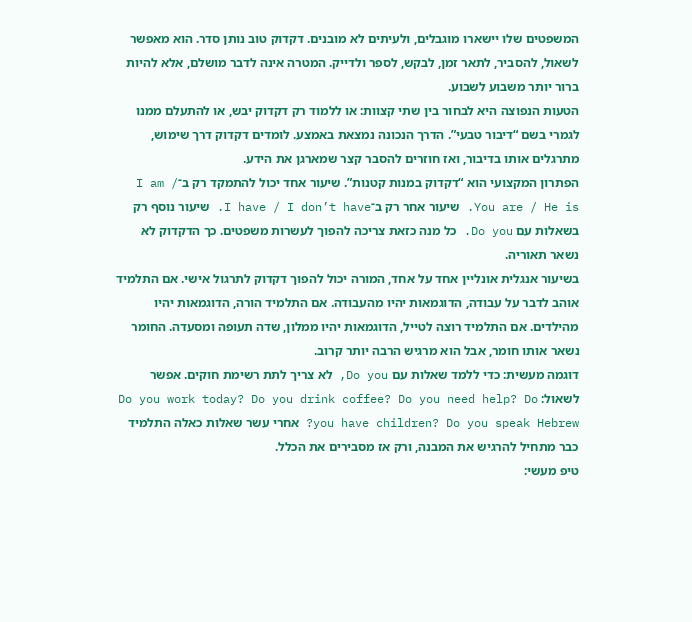המשפטים שלו יישארו מוגבלים, ולעיתים לא מובנים. דקדוק טוב נותן סדר. הוא מאפשר לשאול, להסביר, לתאר זמן, לבקש, לספר ולדייק. המטרה אינה לדבר מושלם, אלא להיות ברור יותר משבוע לשבוע.
הטעות הנפוצה היא לבחור בין שתי קצוות: או ללמוד רק דקדוק יבש, או להתעלם ממנו לגמרי בשם “דיבור טבעי”. הדרך הנכונה נמצאת באמצע. לומדים דקדוק דרך שימוש, מתרגלים אותו בדיבור, ואז חוזרים להסבר קצר שמארגן את הידע.
הפתרון המקצועי הוא “דקדוק במנות קטנות”. שיעור אחד יכול להתמקד רק ב־I am / You are / He is. שיעור אחר רק ב־I have / I don’t have. שיעור נוסף רק בשאלות עם Do you. כל מנה כזאת צריכה להפוך לעשרות משפטים. כך הדקדוק לא נשאר תאוריה.
בשיעור אנגלית אונליין אחד על אחד, המורה יכול להפוך דקדוק לתרגול אישי. אם התלמיד אוהב לדבר על עבודה, הדוגמאות יהיו מהעבודה. אם התלמיד הורה, הדוגמאות יהיו מהילדים. אם התלמיד רוצה לטייל, הדוגמאות יהיו ממלון, שדה תעופה ומסעדה. החומר נשאר אותו חומר, אבל הוא מרגיש הרבה יותר קרוב.
דוגמה מעשית: כדי ללמד שאלות עם Do you, לא צריך לתת רשימת חוקים. אפשר לשאול: Do you work today? Do you drink coffee? Do you need help? Do you have children? Do you speak Hebrew? אחרי עשר שאלות כאלה התלמיד כבר מתחיל להרגיש את המבנה, ורק אז מסבירים את הכלל.
טיפ מעשי: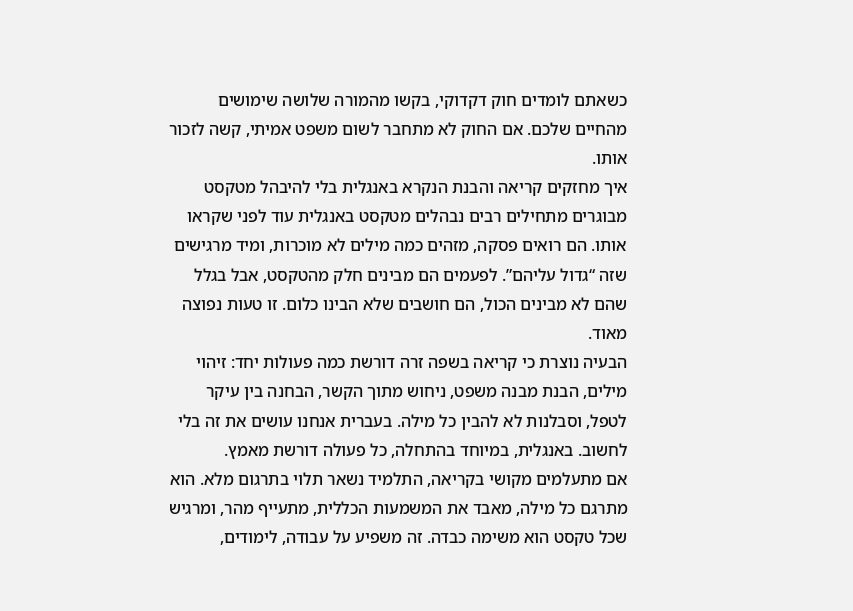כשאתם לומדים חוק דקדוקי, בקשו מהמורה שלושה שימושים מהחיים שלכם. אם החוק לא מתחבר לשום משפט אמיתי, קשה לזכור אותו.
איך מחזקים קריאה והבנת הנקרא באנגלית בלי להיבהל מטקסט
מבוגרים מתחילים רבים נבהלים מטקסט באנגלית עוד לפני שקראו אותו. הם רואים פסקה, מזהים כמה מילים לא מוכרות, ומיד מרגישים שזה “גדול עליהם”. לפעמים הם מבינים חלק מהטקסט, אבל בגלל שהם לא מבינים הכול, הם חושבים שלא הבינו כלום. זו טעות נפוצה מאוד.
הבעיה נוצרת כי קריאה בשפה זרה דורשת כמה פעולות יחד: זיהוי מילים, הבנת מבנה משפט, ניחוש מתוך הקשר, הבחנה בין עיקר לטפל, וסבלנות לא להבין כל מילה. בעברית אנחנו עושים את זה בלי לחשוב. באנגלית, במיוחד בהתחלה, כל פעולה דורשת מאמץ.
אם מתעלמים מקושי בקריאה, התלמיד נשאר תלוי בתרגום מלא. הוא מתרגם כל מילה, מאבד את המשמעות הכללית, מתעייף מהר, ומרגיש שכל טקסט הוא משימה כבדה. זה משפיע על עבודה, לימודים,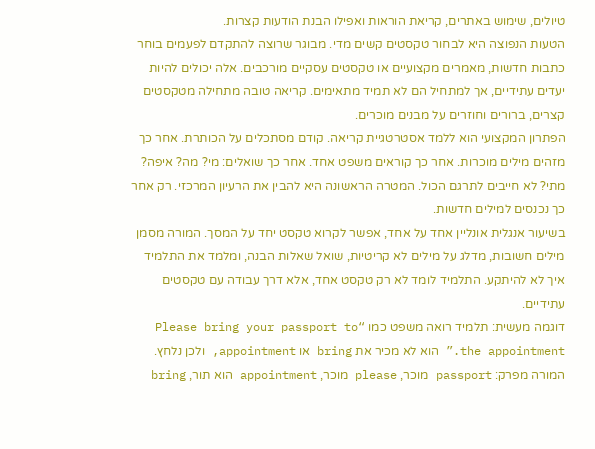טיולים, שימוש באתרים, קריאת הוראות ואפילו הבנת הודעות קצרות.
הטעות הנפוצה היא לבחור טקסטים קשים מדי. מבוגר שרוצה להתקדם לפעמים בוחר כתבות חדשות, מאמרים מקצועיים או טקסטים עסקיים מורכבים. אלה יכולים להיות יעדים עתידיים, אך למתחיל הם לא תמיד מתאימים. קריאה טובה מתחילה מטקסטים קצרים, ברורים וחוזרים על מבנים מוכרים.
הפתרון המקצועי הוא ללמד אסטרטגיית קריאה. קודם מסתכלים על הכותרת. אחר כך מזהים מילים מוכרות. אחר כך קוראים משפט אחד. אחר כך שואלים: מי? מה? איפה? מתי? לא חייבים לתרגם הכול. המטרה הראשונה היא להבין את הרעיון המרכזי. רק אחר כך נכנסים למילים חדשות.
בשיעור אנגלית אונליין אחד על אחד, אפשר לקרוא טקסט יחד על המסך. המורה מסמן מילים חשובות, מדלג על מילים לא קריטיות, שואל שאלות הבנה, ומלמד את התלמיד איך לא להיתקע. התלמיד לומד לא רק טקסט אחד, אלא דרך עבודה עם טקסטים עתידיים.
דוגמה מעשית: תלמיד רואה משפט כמו “Please bring your passport to the appointment.” הוא לא מכיר את bring או appointment, ולכן נלחץ. המורה מפרק: passport מוכר, please מוכר, appointment הוא תור, bring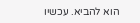הוא להביא. עכשיו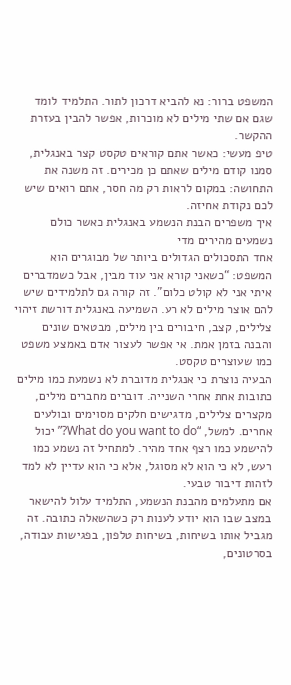המשפט ברור: נא להביא דרכון לתור. התלמיד לומד שגם אם שתי מילים לא מוכרות, אפשר להבין בעזרת ההקשר.
טיפ מעשי: כאשר אתם קוראים טקסט קצר באנגלית, סמנו קודם מילים שאתם כן מכירים. זה משנה את התחושה: במקום לראות רק מה חסר, אתם רואים שיש לכם נקודת אחיזה.
איך משפרים הבנת הנשמע באנגלית כאשר כולם נשמעים מהירים מדי
אחד התסכולים הגדולים ביותר של מבוגרים הוא המשפט: “כשאני קורא אני עוד מבין, אבל כשמדברים איתי אני לא קולט כלום”. זה קורה גם לתלמידים שיש להם אוצר מילים לא רע. השמיעה באנגלית דורשת זיהוי צלילים, קצב, חיבורים בין מילים, מבטאים שונים והבנה בזמן אמת. אי אפשר לעצור אדם באמצע משפט כמו שעוצרים טקסט.
הבעיה נוצרת כי אנגלית מדוברת לא נשמעת כמו מילים כתובות אחת אחרי השנייה. דוברים מחברים מילים, מקצרים צלילים, מדגישים חלקים מסוימים ובולעים אחרים. למשל, “What do you want to do?” יכול להישמע כמו רצף אחד מהיר. למתחיל זה נשמע כמו רעש, לא כי הוא לא מסוגל, אלא כי הוא עדיין לא למד לזהות דיבור טבעי.
אם מתעלמים מהבנת הנשמע, התלמיד עלול להישאר במצב שבו הוא יודע לענות רק כשהשאלה כתובה. זה מגביל אותו בשיחות, בשיחות טלפון, בפגישות עבודה, בסרטונים,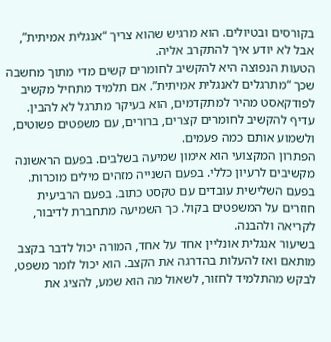בקורסים ובטיולים. הוא מרגיש שהוא צריך “אנגלית אמיתית”, אבל לא יודע איך להתקרב אליה.
הטעות הנפוצה היא להקשיב לחומרים קשים מדי מתוך מחשבה שכך “מתרגלים לאנגלית אמיתית”. אם תלמיד מתחיל מקשיב לפודקאסט מהיר למתקדמים, הוא בעיקר מתרגל לא להבין. עדיף להקשיב לחומרים קצרים, ברורים, עם משפטים פשוטים, ולשמוע אותם כמה פעמים.
הפתרון המקצועי הוא אימון שמיעה בשלבים. בפעם הראשונה מקשיבים לרעיון כללי. בפעם השנייה מזהים מילים מוכרות. בפעם השלישית עובדים עם טקסט כתוב. בפעם הרביעית חוזרים על המשפטים בקול. כך השמיעה מתחברת לדיבור, לקריאה ולהבנה.
בשיעור אנגלית אונליין אחד על אחד, המורה יכול לדבר בקצב מותאם ואז להעלות בהדרגה את הקצב. הוא יכול לומר משפט, לבקש מהתלמיד לחזור, לשאול מה הוא שמע, להציג את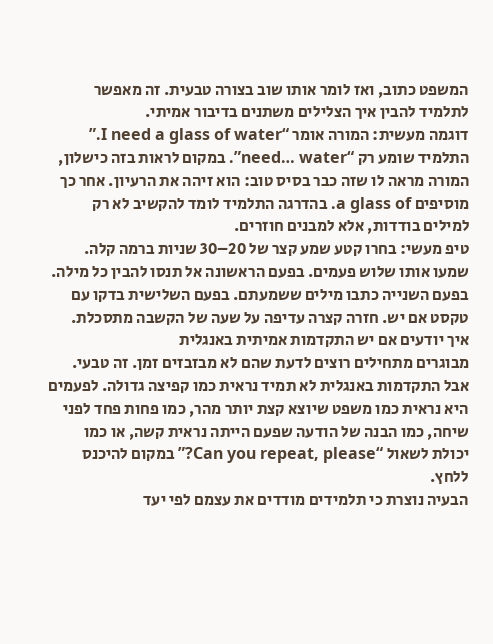המשפט כתוב, ואז לומר אותו שוב בצורה טבעית. זה מאפשר לתלמיד להבין איך הצלילים משתנים בדיבור אמיתי.
דוגמה מעשית: המורה אומר “I need a glass of water.” התלמיד שומע רק “need… water”. במקום לראות בזה כישלון, המורה מראה לו שזה כבר בסיס טוב: הוא זיהה את הרעיון. אחר כך מוסיפים a glass of. בהדרגה התלמיד לומד להקשיב לא רק למילים בודדות, אלא למבנים חוזרים.
טיפ מעשי: בחרו קטע שמע קצר של 20–30 שניות ברמה קלה. שמעו אותו שלוש פעמים. בפעם הראשונה אל תנסו להבין כל מילה. בפעם השנייה כתבו מילים ששמעתם. בפעם השלישית בדקו עם טקסט אם יש. חזרה קצרה עדיפה על שעה של הקשבה מתסכלת.
איך יודעים אם יש התקדמות אמיתית באנגלית
מבוגרים מתחילים רוצים לדעת שהם לא מבזבזים זמן. זה טבעי. אבל התקדמות באנגלית לא תמיד נראית כמו קפיצה גדולה. לפעמים היא נראית כמו משפט שיוצא קצת יותר מהר, כמו פחות פחד לפני שיחה, כמו הבנה של הודעה שפעם הייתה נראית קשה, או כמו יכולת לשאול “Can you repeat, please?” במקום להיכנס ללחץ.
הבעיה נוצרת כי תלמידים מודדים את עצמם לפי יעד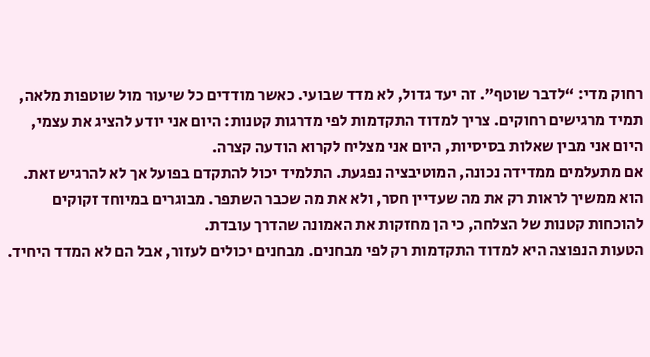רחוק מדי: “לדבר שוטף”. זה יעד גדול, לא מדד שבועי. כאשר מודדים כל שיעור מול שוטפות מלאה, תמיד מרגישים רחוקים. צריך למדוד התקדמות לפי מדרגות קטנות: היום אני יודע להציג את עצמי, היום אני מבין שאלות בסיסיות, היום אני מצליח לקרוא הודעה קצרה.
אם מתעלמים ממדידה נכונה, המוטיבציה נפגעת. התלמיד יכול להתקדם בפועל אך לא להרגיש זאת. הוא ממשיך לראות רק את מה שעדיין חסר, ולא את מה שכבר השתפר. מבוגרים במיוחד זקוקים להוכחות קטנות של הצלחה, כי הן מחזקות את האמונה שהדרך עובדת.
הטעות הנפוצה היא למדוד התקדמות רק לפי מבחנים. מבחנים יכולים לעזור, אבל הם לא המדד היחיד.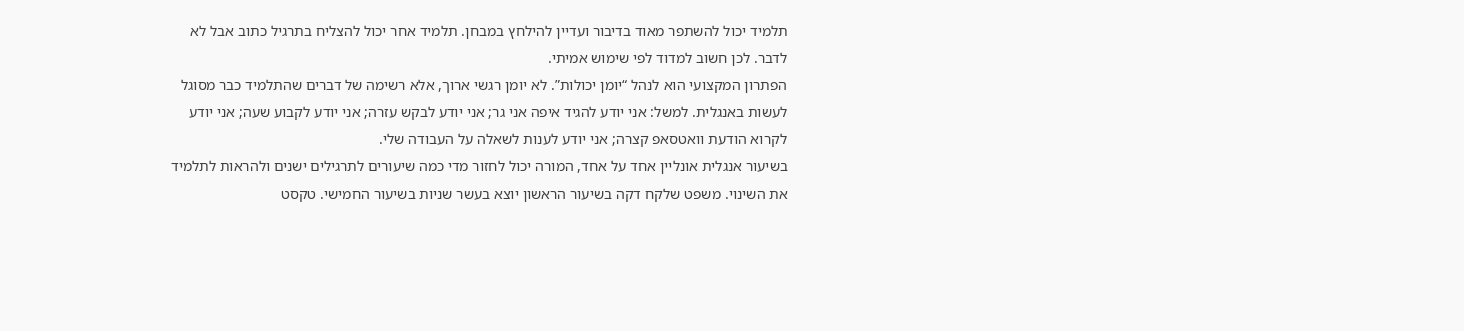תלמיד יכול להשתפר מאוד בדיבור ועדיין להילחץ במבחן. תלמיד אחר יכול להצליח בתרגיל כתוב אבל לא לדבר. לכן חשוב למדוד לפי שימוש אמיתי.
הפתרון המקצועי הוא לנהל “יומן יכולות”. לא יומן רגשי ארוך, אלא רשימה של דברים שהתלמיד כבר מסוגל לעשות באנגלית. למשל: אני יודע להגיד איפה אני גר; אני יודע לבקש עזרה; אני יודע לקבוע שעה; אני יודע לקרוא הודעת וואטסאפ קצרה; אני יודע לענות לשאלה על העבודה שלי.
בשיעור אנגלית אונליין אחד על אחד, המורה יכול לחזור מדי כמה שיעורים לתרגילים ישנים ולהראות לתלמיד את השינוי. משפט שלקח דקה בשיעור הראשון יוצא בעשר שניות בשיעור החמישי. טקסט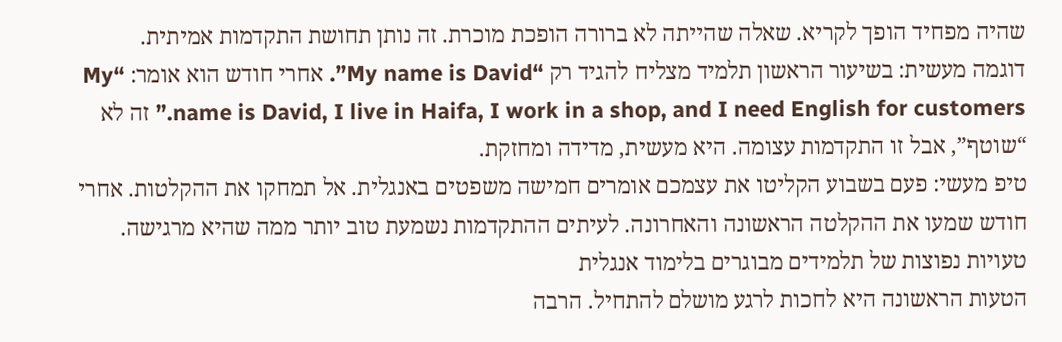שהיה מפחיד הופך לקריא. שאלה שהייתה לא ברורה הופכת מוכרת. זה נותן תחושת התקדמות אמיתית.
דוגמה מעשית: בשיעור הראשון תלמיד מצליח להגיד רק “My name is David”. אחרי חודש הוא אומר: “My name is David, I live in Haifa, I work in a shop, and I need English for customers.” זה לא “שוטף”, אבל זו התקדמות עצומה. היא מעשית, מדידה ומחזקת.
טיפ מעשי: פעם בשבוע הקליטו את עצמכם אומרים חמישה משפטים באנגלית. אל תמחקו את ההקלטות. אחרי חודש שמעו את ההקלטה הראשונה והאחרונה. לעיתים ההתקדמות נשמעת טוב יותר ממה שהיא מרגישה.
טעויות נפוצות של תלמידים מבוגרים בלימוד אנגלית
הטעות הראשונה היא לחכות לרגע מושלם להתחיל. הרבה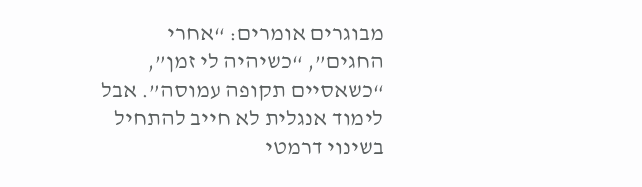מבוגרים אומרים: “אחרי החגים”, “כשיהיה לי זמן”, “כשאסיים תקופה עמוסה”. אבל לימוד אנגלית לא חייב להתחיל בשינוי דרמטי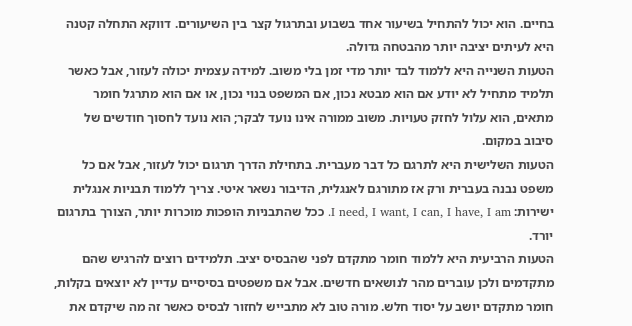בחיים. הוא יכול להתחיל בשיעור אחד בשבוע ובתרגול קצר בין השיעורים. דווקא התחלה קטנה היא לעיתים יציבה יותר מהבטחה גדולה.
הטעות השנייה היא ללמוד לבד יותר מדי זמן בלי משוב. למידה עצמית יכולה לעזור, אבל כאשר תלמיד מתחיל לא יודע אם הוא מבטא נכון, אם המשפט בנוי נכון, או אם הוא מתרגל חומר מתאים, הוא עלול לחזק טעויות. משוב ממורה אינו נועד לבקר; הוא נועד לחסוך חודשים של סיבוב במקום.
הטעות השלישית היא לתרגם כל דבר מעברית. בתחילת הדרך תרגום יכול לעזור, אבל אם כל משפט נבנה בעברית ורק אז מתורגם לאנגלית, הדיבור נשאר איטי. צריך ללמוד תבניות אנגלית ישירות: I need, I want, I can, I have, I am. ככל שהתבניות הופכות מוכרות יותר, הצורך בתרגום יורד.
הטעות הרביעית היא ללמוד חומר מתקדם לפני שהבסיס יציב. תלמידים רוצים להרגיש שהם מתקדמים ולכן עוברים מהר לנושאים חדשים. אבל אם משפטים בסיסיים עדיין לא יוצאים בקלות, חומר מתקדם יושב על יסוד חלש. מורה טוב לא מתבייש לחזור לבסיס כאשר זה מה שיקדם את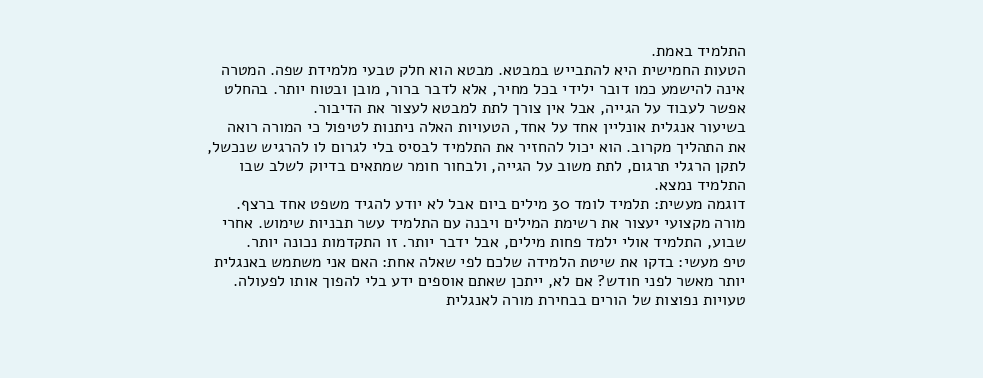התלמיד באמת.
הטעות החמישית היא להתבייש במבטא. מבטא הוא חלק טבעי מלמידת שפה. המטרה אינה להישמע כמו דובר ילידי בכל מחיר, אלא לדבר ברור, מובן ובטוח יותר. בהחלט אפשר לעבוד על הגייה, אבל אין צורך לתת למבטא לעצור את הדיבור.
בשיעור אנגלית אונליין אחד על אחד, הטעויות האלה ניתנות לטיפול כי המורה רואה את התהליך מקרוב. הוא יכול להחזיר את התלמיד לבסיס בלי לגרום לו להרגיש שנכשל, לתקן הרגלי תרגום, לתת משוב על הגייה, ולבחור חומר שמתאים בדיוק לשלב שבו התלמיד נמצא.
דוגמה מעשית: תלמיד לומד 30 מילים ביום אבל לא יודע להגיד משפט אחד ברצף. מורה מקצועי יעצור את רשימת המילים ויבנה עם התלמיד עשר תבניות שימוש. אחרי שבוע, התלמיד אולי ילמד פחות מילים, אבל ידבר יותר. זו התקדמות נכונה יותר.
טיפ מעשי: בדקו את שיטת הלמידה שלכם לפי שאלה אחת: האם אני משתמש באנגלית יותר מאשר לפני חודש? אם לא, ייתכן שאתם אוספים ידע בלי להפוך אותו לפעולה.
טעויות נפוצות של הורים בבחירת מורה לאנגלית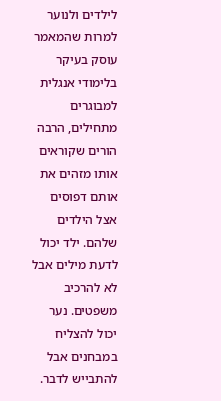לילדים ולנוער
למרות שהמאמר עוסק בעיקר בלימודי אנגלית למבוגרים מתחילים, הרבה הורים שקוראים אותו מזהים את אותם דפוסים אצל הילדים שלהם. ילד יכול לדעת מילים אבל לא להרכיב משפטים. נער יכול להצליח במבחנים אבל להתבייש לדבר.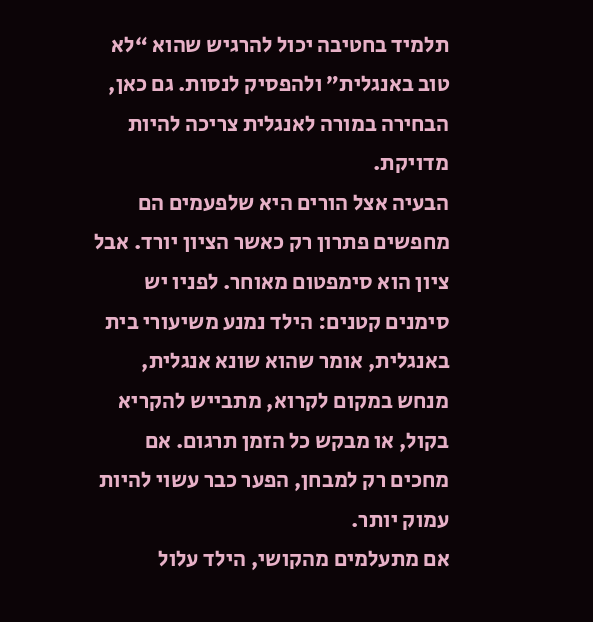תלמיד בחטיבה יכול להרגיש שהוא “לא טוב באנגלית” ולהפסיק לנסות. גם כאן, הבחירה במורה לאנגלית צריכה להיות מדויקת.
הבעיה אצל הורים היא שלפעמים הם מחפשים פתרון רק כאשר הציון יורד. אבל ציון הוא סימפטום מאוחר. לפניו יש סימנים קטנים: הילד נמנע משיעורי בית באנגלית, אומר שהוא שונא אנגלית, מנחש במקום לקרוא, מתבייש להקריא בקול, או מבקש כל הזמן תרגום. אם מחכים רק למבחן, הפער כבר עשוי להיות עמוק יותר.
אם מתעלמים מהקושי, הילד עלול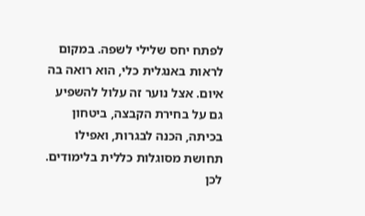לפתח יחס שלילי לשפה. במקום לראות באנגלית כלי, הוא רואה בה איום. אצל נוער זה עלול להשפיע גם על בחירת הקבצה, ביטחון בכיתה, הכנה לבגרות, ואפילו תחושת מסוגלות כללית בלימודים. לכן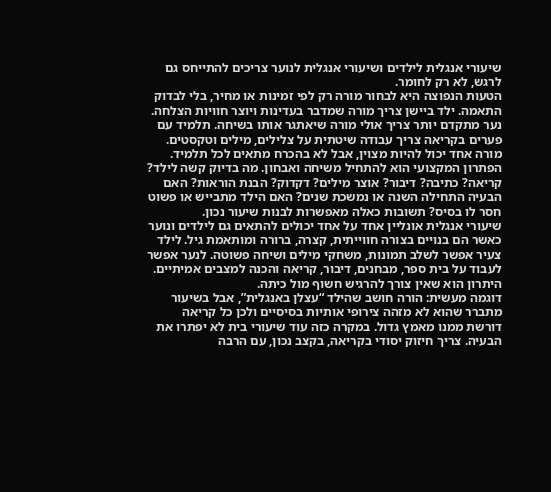שיעורי אנגלית לילדים ושיעורי אנגלית לנוער צריכים להתייחס גם לרגש, לא רק לחומר.
הטעות הנפוצה היא לבחור מורה רק לפי זמינות או מחיר, בלי לבדוק התאמה. ילד ביישן צריך מורה שמדבר בעדינות ויוצר חוויות הצלחה. נער מתקדם יותר צריך אולי מורה שיאתגר אותו בשיחה. תלמיד עם פערים בקריאה צריך עבודה שיטתית על צלילים, מילים וטקסטים. מורה אחד יכול להיות מצוין, אבל לא בהכרח מתאים לכל תלמיד.
הפתרון המקצועי הוא להתחיל משיחה ואבחון. מה בדיוק קשה לילד? קריאה? כתיבה? דיבור? אוצר מילים? דקדוק? הבנת הוראות? האם הבעיה התחילה השנה או נמשכת שנים? האם הילד מתבייש או פשוט חסר לו בסיס? תשובות כאלה מאפשרות לבנות שיעור נכון.
שיעורי אנגלית אונליין אחד על אחד יכולים להתאים גם לילדים ונוער כאשר הם בנויים בצורה חווייתית, קצרה, ברורה ומותאמת גיל. לילד צעיר אפשר לשלב תמונות, משחקי מילים ושיחה פשוטה. לנער אפשר לעבוד על בית ספר, מבחנים, דיבור, קריאה והכנה למצבים אמיתיים. היתרון הוא שאין צורך להרגיש חשוף מול כיתה.
דוגמה מעשית: הורה חושב שהילד “עצלן באנגלית”, אבל בשיעור מתברר שהוא לא מזהה צירופי אותיות בסיסיים ולכן כל קריאה דורשת ממנו מאמץ גדול. במקרה כזה עוד שיעורי בית לא יפתרו את הבעיה. צריך חיזוק יסודי בקריאה, בקצב נכון, עם הרבה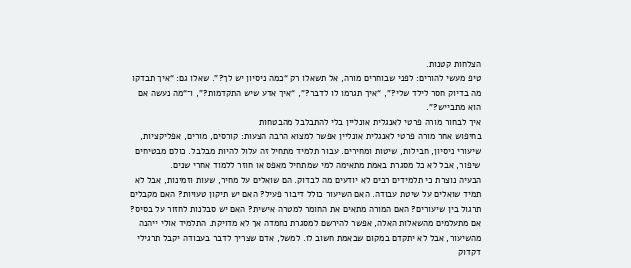הצלחות קטנות.
טיפ מעשי להורים: לפני שבוחרים מורה, אל תשאלו רק “כמה ניסיון יש לך?”. שאלו גם: “איך תבדקו מה בדיוק חסר לילד שלי?”, “איך תגרמו לו לדבר?”, “איך אדע שיש התקדמות?”, ו־“מה נעשה אם הוא מתבייש?”.
איך לבחור מורה פרטי לאנגלית אונליין בלי להתבלבל מהבטחות
בחיפוש אחר מורה פרטי לאנגלית אונליין אפשר למצוא הרבה הצעות: קורסים, מורים, אפליקציות, שיעורי ניסיון, חבילות, שיטות ומחירים. עבור תלמיד מתחיל זה עלול להיות מבלבל. כולם מבטיחים שיפור, אבל לא כל מסגרת באמת מתאימה למי שמתחיל מאפס או חוזר ללמוד אחרי שנים.
הבעיה נוצרת כי תלמידים רבים לא יודעים מה לבדוק. הם שואלים על מחיר, שעות וזמינות, אבל לא תמיד שואלים על שיטת עבודה. האם השיעור כולל דיבור פעיל? האם יש תיקון טעויות? האם מקבלים תרגול בין שיעורים? האם המורה מתאים את החומר למטרה אישית? האם יש סבלנות לחזור על בסיס?
אם מתעלמים מהשאלות האלה, אפשר להירשם למסגרת נחמדה אך לא מדויקת. התלמיד אולי ייהנה מהשיעור, אבל לא יתקדם במקום שבאמת חשוב לו. למשל, אדם שצריך לדבר בעבודה יקבל תרגילי דקדוק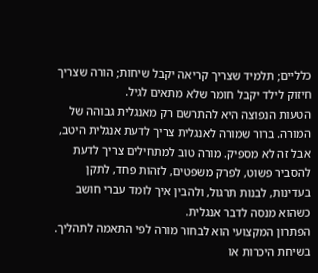כלליים; תלמיד שצריך קריאה יקבל שיחות; הורה שצריך חיזוק לילד יקבל חומר שלא מתאים לגיל.
הטעות הנפוצה היא להתרשם רק מאנגלית גבוהה של המורה. ברור שמורה לאנגלית צריך לדעת אנגלית היטב, אבל זה לא מספיק. מורה טוב למתחילים צריך לדעת להסביר פשוט, לפרק משפטים, לזהות פחד, לתקן בעדינות, לבנות תרגול, ולהבין איך לומד עברי חושב כשהוא מנסה לדבר אנגלית.
הפתרון המקצועי הוא לבחור מורה לפי התאמה לתהליך. בשיחת היכרות או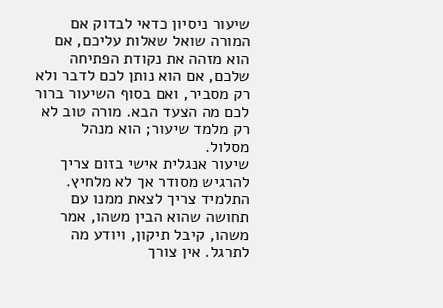שיעור ניסיון כדאי לבדוק אם המורה שואל שאלות עליכם, אם הוא מזהה את נקודת הפתיחה שלכם, אם הוא נותן לכם לדבר ולא רק מסביר, ואם בסוף השיעור ברור לכם מה הצעד הבא. מורה טוב לא רק מלמד שיעור; הוא מנהל מסלול.
שיעור אנגלית אישי בזום צריך להרגיש מסודר אך לא מלחיץ. התלמיד צריך לצאת ממנו עם תחושה שהוא הבין משהו, אמר משהו, קיבל תיקון, ויודע מה לתרגל. אין צורך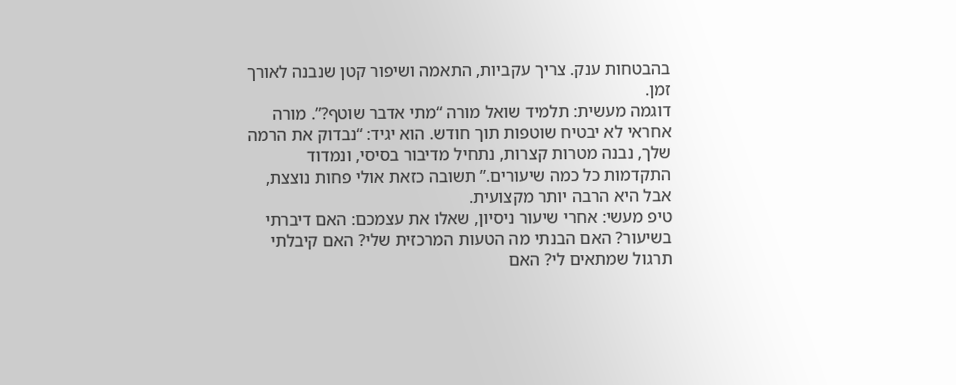בהבטחות ענק. צריך עקביות, התאמה ושיפור קטן שנבנה לאורך זמן.
דוגמה מעשית: תלמיד שואל מורה “מתי אדבר שוטף?”. מורה אחראי לא יבטיח שוטפות תוך חודש. הוא יגיד: “נבדוק את הרמה שלך, נבנה מטרות קצרות, נתחיל מדיבור בסיסי, ונמדוד התקדמות כל כמה שיעורים.” תשובה כזאת אולי פחות נוצצת, אבל היא הרבה יותר מקצועית.
טיפ מעשי: אחרי שיעור ניסיון, שאלו את עצמכם: האם דיברתי בשיעור? האם הבנתי מה הטעות המרכזית שלי? האם קיבלתי תרגול שמתאים לי? האם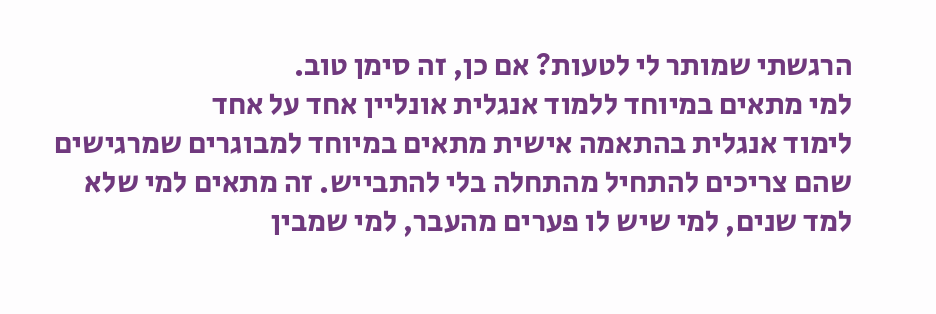הרגשתי שמותר לי לטעות? אם כן, זה סימן טוב.
למי מתאים במיוחד ללמוד אנגלית אונליין אחד על אחד
לימוד אנגלית בהתאמה אישית מתאים במיוחד למבוגרים שמרגישים שהם צריכים להתחיל מהתחלה בלי להתבייש. זה מתאים למי שלא למד שנים, למי שיש לו פערים מהעבר, למי שמבין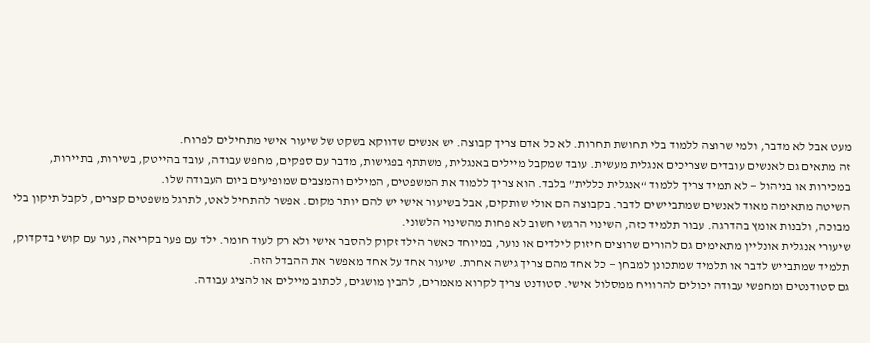מעט אבל לא מדבר, ולמי שרוצה ללמוד בלי תחושת תחרות. לא כל אדם צריך קבוצה. יש אנשים שדווקא בשקט של שיעור אישי מתחילים לפרוח.
זה מתאים גם לאנשים עובדים שצריכים אנגלית מעשית. עובד שמקבל מיילים באנגלית, משתתף בפגישות, מדבר עם ספקים, מחפש עבודה, עובד בהייטק, בשירות, בתיירות, במכירות או בניהול — לא תמיד צריך ללמוד “אנגלית כללית” בלבד. הוא צריך ללמוד את המשפטים, המילים והמצבים שמופיעים ביום העבודה שלו.
השיטה מתאימה מאוד לאנשים שמתביישים לדבר. בקבוצה הם אולי שותקים, אבל בשיעור אישי יש להם יותר מקום. אפשר להתחיל לאט, לתרגל משפטים קצרים, לקבל תיקון בלי מבוכה, ולבנות אומץ בהדרגה. עבור תלמיד כזה, השינוי הרגשי חשוב לא פחות מהשינוי הלשוני.
שיעורי אנגלית אונליין מתאימים גם להורים שרוצים חיזוק לילדים או נוער, במיוחד כאשר הילד זקוק להסבר אישי ולא רק לעוד חומר. ילד עם פער בקריאה, נער עם קושי בדקדוק, תלמיד שמתבייש לדבר או תלמיד שמתכונן למבחן — כל אחד מהם צריך גישה אחרת. שיעור אחד על אחד מאפשר את ההבדל הזה.
גם סטודנטים ומחפשי עבודה יכולים להרוויח ממסלול אישי. סטודנט צריך לקרוא מאמרים, להבין מושגים, לכתוב מיילים או להציג עבודה.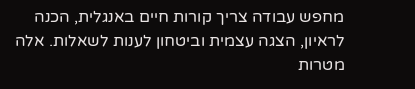מחפש עבודה צריך קורות חיים באנגלית, הכנה לראיון, הצגה עצמית וביטחון לענות לשאלות. אלה מטרות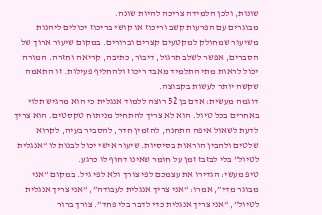שונות, ולכן הלמידה צריכה להיות שונה.
מבוגרים עם הפרעות קשב וריכוז או קושי בריכוז יכולים ליהנות משיעור שמחולק למקטעים קצרים וברורים. במקום שיעור ארוך של הסברים, אפשר לשלב תרגול, דיבור, כתיבה, קריאה וחזרה. המורה יכול לראות מתי התלמיד מאבד ריכוז ולהחליף פעילות. זו התאמה שקשה יותר לעשות בקבוצה.
דוגמה מעשית: אדם בן 52 רוצה ללמוד אנגלית כי הוא מרגיש תלוי באחרים בכל טיול. הוא לא צריך להתחיל מניתוח טקסטים. הוא צריך לדעת לשאול איפה התחנה, להזמין חדר, להסביר בעיה, לקרוא שלטים ולהבין הוראות בסיסיות. שיעור אישי יכול לבנות לו “אנגלית לטיול” בלי לבזבז זמן על חומר שאינו דחוף לו כרגע.
טיפ מעשי: הגדירו את עצמכם לפי צורך ולא לפי גיל. במקום “אני מבוגר מדי”, אמרו: “אני צריך אנגלית לעבודה”, “אני צריך אנגלית לטיול”, “אני צריך אנגלית כדי לדבר בלי פחד”. צורך ברור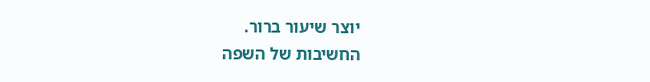יוצר שיעור ברור.
החשיבות של השפה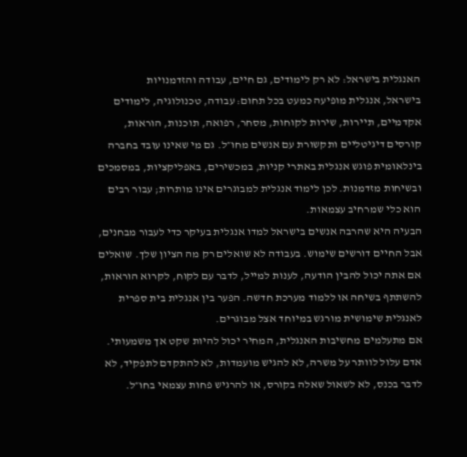האנגלית בישראל: לא רק לימודים, גם חיים, עבודה והזדמנויות
בישראל, אנגלית מופיעה כמעט בכל תחום: עבודה, טכנולוגיה, לימודים אקדמיים, תיירות, שירות לקוחות, מסחר, רפואה, תוכנות, הוראות, קורסים דיגיטליים ותקשורת עם אנשים מחו״ל. גם מי שאינו עובד בחברה בינלאומית פוגש אנגלית באתרי קניות, במכשירים, באפליקציות, במסמכים ובשיחות מזדמנות. לכן לימוד אנגלית למבוגרים אינו מותרות; עבור רבים הוא כלי שמרחיב עצמאות.
הבעיה היא שהרבה אנשים בישראל למדו אנגלית בעיקר כדי לעבור מבחנים, אבל החיים דורשים שימוש. בעבודה לא שואלים רק מה הציון שלך. שואלים אם אתה יכול להבין הודעה, לענות למייל, לדבר עם לקוח, לקרוא הוראות, להשתתף בשיחה או ללמוד מערכת חדשה. הפער בין אנגלית בית ספרית לאנגלית שימושית מורגש במיוחד אצל מבוגרים.
אם מתעלמים מחשיבות האנגלית, המחיר יכול להיות שקט אך משמעותי. אדם עלול לוותר על משרה, לא להגיש מועמדות, לא להתקדם לתפקיד, לא לדבר בכנס, לא לשאול שאלה בקורס, או להרגיש פחות עצמאי בחו״ל.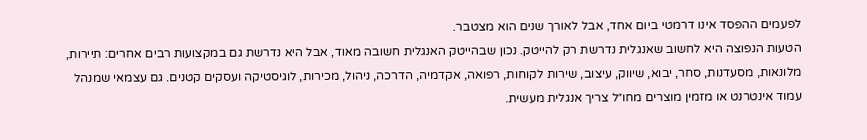לפעמים ההפסד אינו דרמטי ביום אחד, אבל לאורך שנים הוא מצטבר.
הטעות הנפוצה היא לחשוב שאנגלית נדרשת רק להייטק. נכון שבהייטק האנגלית חשובה מאוד, אבל היא נדרשת גם במקצועות רבים אחרים: תיירות, מלונאות, מסעדנות, סחר, יבוא, שיווק, עיצוב, שירות לקוחות, רפואה, אקדמיה, הדרכה, ניהול, מכירות, לוגיסטיקה ועסקים קטנים. גם עצמאי שמנהל עמוד אינטרנט או מזמין מוצרים מחו״ל צריך אנגלית מעשית.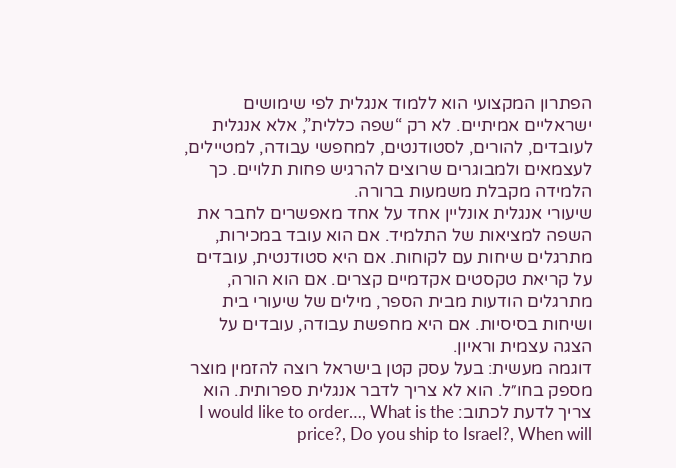הפתרון המקצועי הוא ללמוד אנגלית לפי שימושים ישראליים אמיתיים. לא רק “שפה כללית”, אלא אנגלית לעובדים, להורים, לסטודנטים, למחפשי עבודה, למטיילים, לעצמאים ולמבוגרים שרוצים להרגיש פחות תלויים. כך הלמידה מקבלת משמעות ברורה.
שיעורי אנגלית אונליין אחד על אחד מאפשרים לחבר את השפה למציאות של התלמיד. אם הוא עובד במכירות, מתרגלים שיחות עם לקוחות. אם היא סטודנטית, עובדים על קריאת טקסטים אקדמיים קצרים. אם הוא הורה, מתרגלים הודעות מבית הספר, מילים של שיעורי בית ושיחות בסיסיות. אם היא מחפשת עבודה, עובדים על הצגה עצמית וראיון.
דוגמה מעשית: בעל עסק קטן בישראל רוצה להזמין מוצר מספק בחו״ל. הוא לא צריך לדבר אנגלית ספרותית. הוא צריך לדעת לכתוב: I would like to order…, What is the price?, Do you ship to Israel?, When will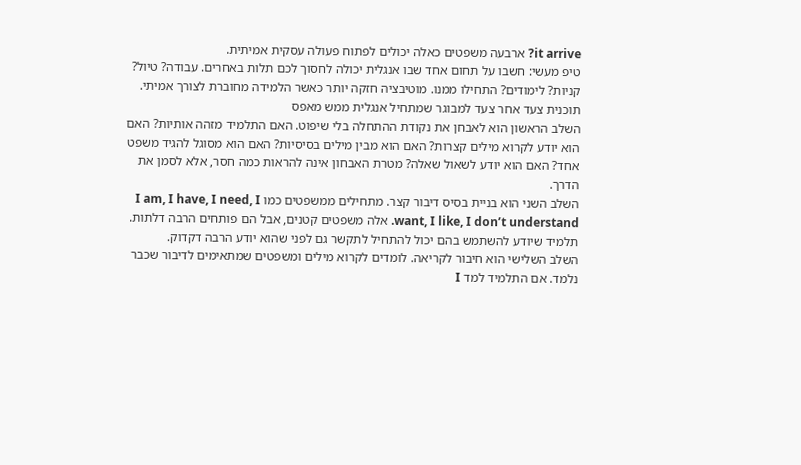it arrive? ארבעה משפטים כאלה יכולים לפתוח פעולה עסקית אמיתית.
טיפ מעשי: חשבו על תחום אחד שבו אנגלית יכולה לחסוך לכם תלות באחרים. עבודה? טיול? קניות? לימודים? התחילו ממנו. מוטיבציה חזקה יותר כאשר הלמידה מחוברת לצורך אמיתי.
תוכנית צעד אחר צעד למבוגר שמתחיל אנגלית ממש מאפס
השלב הראשון הוא לאבחן את נקודת ההתחלה בלי שיפוט. האם התלמיד מזהה אותיות? האם הוא יודע לקרוא מילים קצרות? האם הוא מבין מילים בסיסיות? האם הוא מסוגל להגיד משפט אחד? האם הוא יודע לשאול שאלה? מטרת האבחון אינה להראות כמה חסר, אלא לסמן את הדרך.
השלב השני הוא בניית בסיס דיבור קצר. מתחילים ממשפטים כמו I am, I have, I need, I want, I like, I don’t understand. אלה משפטים קטנים, אבל הם פותחים הרבה דלתות. תלמיד שיודע להשתמש בהם יכול להתחיל לתקשר גם לפני שהוא יודע הרבה דקדוק.
השלב השלישי הוא חיבור לקריאה. לומדים לקרוא מילים ומשפטים שמתאימים לדיבור שכבר נלמד. אם התלמיד למד I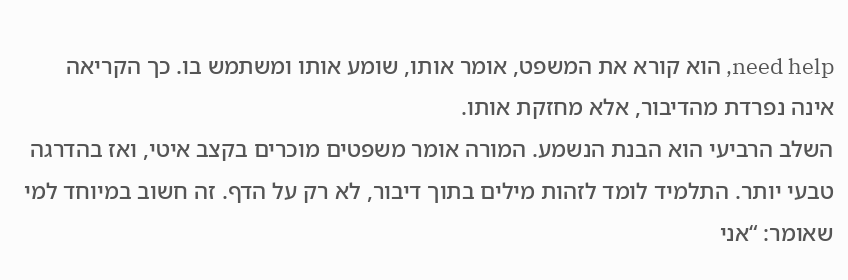need help, הוא קורא את המשפט, אומר אותו, שומע אותו ומשתמש בו. כך הקריאה אינה נפרדת מהדיבור, אלא מחזקת אותו.
השלב הרביעי הוא הבנת הנשמע. המורה אומר משפטים מוכרים בקצב איטי, ואז בהדרגה טבעי יותר. התלמיד לומד לזהות מילים בתוך דיבור, לא רק על הדף. זה חשוב במיוחד למי שאומר: “אני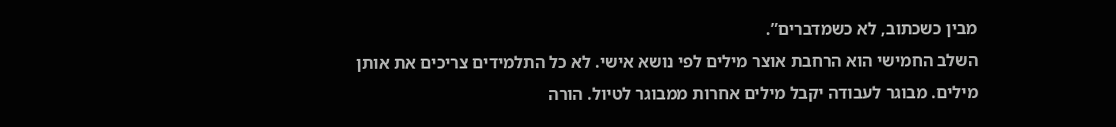מבין כשכתוב, לא כשמדברים”.
השלב החמישי הוא הרחבת אוצר מילים לפי נושא אישי. לא כל התלמידים צריכים את אותן מילים. מבוגר לעבודה יקבל מילים אחרות ממבוגר לטיול. הורה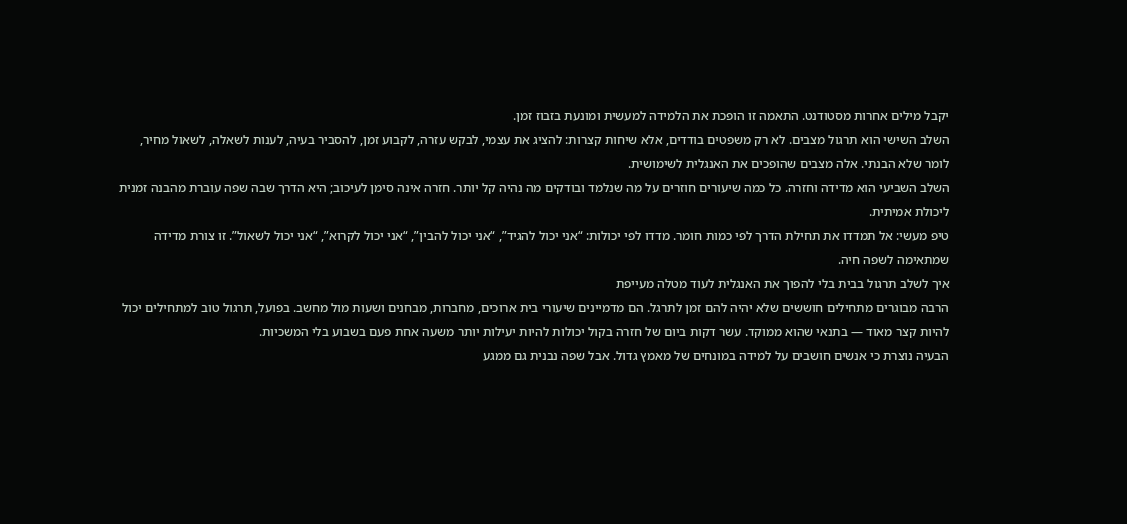יקבל מילים אחרות מסטודנט. התאמה זו הופכת את הלמידה למעשית ומונעת בזבוז זמן.
השלב השישי הוא תרגול מצבים. לא רק משפטים בודדים, אלא שיחות קצרות: להציג את עצמי, לבקש עזרה, לקבוע זמן, להסביר בעיה, לענות לשאלה, לשאול מחיר, לומר שלא הבנתי. אלה מצבים שהופכים את האנגלית לשימושית.
השלב השביעי הוא מדידה וחזרה. כל כמה שיעורים חוזרים על מה שנלמד ובודקים מה נהיה קל יותר. חזרה אינה סימן לעיכוב; היא הדרך שבה שפה עוברת מהבנה זמנית ליכולת אמיתית.
טיפ מעשי: אל תמדדו את תחילת הדרך לפי כמות חומר. מדדו לפי יכולות: “אני יכול להגיד”, “אני יכול להבין”, “אני יכול לקרוא”, “אני יכול לשאול”. זו צורת מדידה שמתאימה לשפה חיה.
איך לשלב תרגול בבית בלי להפוך את האנגלית לעוד מטלה מעייפת
הרבה מבוגרים מתחילים חוששים שלא יהיה להם זמן לתרגל. הם מדמיינים שיעורי בית ארוכים, מחברות, מבחנים ושעות מול מחשב. בפועל, תרגול טוב למתחילים יכול להיות קצר מאוד — בתנאי שהוא ממוקד. עשר דקות ביום של חזרה בקול יכולות להיות יעילות יותר משעה אחת פעם בשבוע בלי המשכיות.
הבעיה נוצרת כי אנשים חושבים על למידה במונחים של מאמץ גדול. אבל שפה נבנית גם ממגע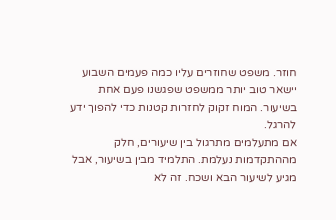חוזר. משפט שחוזרים עליו כמה פעמים השבוע יישאר טוב יותר ממשפט שפגשנו פעם אחת בשיעור. המוח זקוק לחזרות קטנות כדי להפוך ידע להרגל.
אם מתעלמים מתרגול בין שיעורים, חלק מההתקדמות נעלמת. התלמיד מבין בשיעור, אבל מגיע לשיעור הבא ושכח. זה לא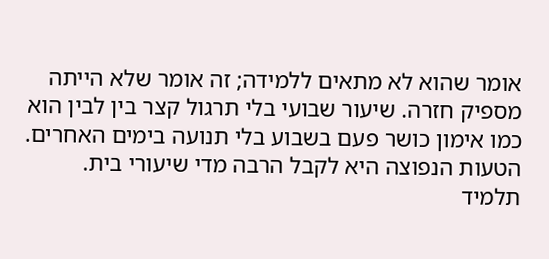אומר שהוא לא מתאים ללמידה; זה אומר שלא הייתה מספיק חזרה. שיעור שבועי בלי תרגול קצר בין לבין הוא כמו אימון כושר פעם בשבוע בלי תנועה בימים האחרים.
הטעות הנפוצה היא לקבל הרבה מדי שיעורי בית. תלמיד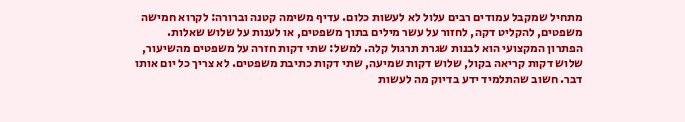מתחיל שמקבל עמודים רבים עלול לא לעשות כלום. עדיף משימה קטנה וברורה: לקרוא חמישה משפטים, להקליט דקה, לחזור על עשר מילים בתוך משפטים, או לענות על שלוש שאלות.
הפתרון המקצועי הוא לבנות שגרת תרגול קלה. למשל: שתי דקות חזרה על משפטים מהשיעור, שלוש דקות קריאה בקול, שלוש דקות שמיעה, שתי דקות כתיבת משפטים. לא צריך כל יום אותו דבר. חשוב שהתלמיד ידע בדיוק מה לעשות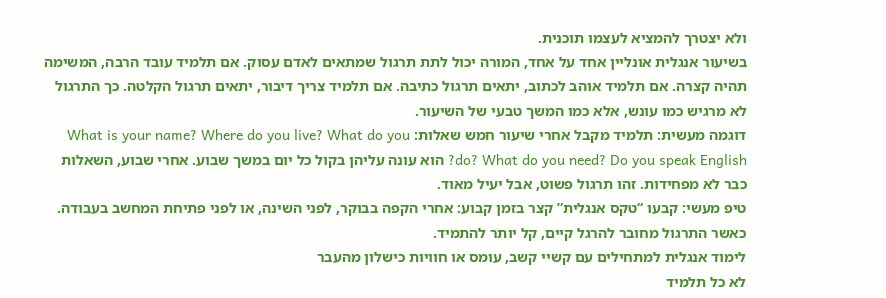ולא יצטרך להמציא לעצמו תוכנית.
בשיעור אנגלית אונליין אחד על אחד, המורה יכול לתת תרגול שמתאים לאדם עסוק. אם תלמיד עובד הרבה, המשימה תהיה קצרה. אם תלמיד אוהב לכתוב, יתאים תרגול כתיבה. אם תלמיד צריך דיבור, יתאים תרגול הקלטה. כך התרגול לא מרגיש כמו עונש, אלא כמו המשך טבעי של השיעור.
דוגמה מעשית: תלמיד מקבל אחרי שיעור חמש שאלות: What is your name? Where do you live? What do you do? What do you need? Do you speak English? הוא עונה עליהן בקול כל יום במשך שבוע. אחרי שבוע, השאלות כבר לא מפחידות. זהו תרגול פשוט, אבל יעיל מאוד.
טיפ מעשי: קבעו “טקס אנגלית” קצר בזמן קבוע: אחרי הקפה בבוקר, לפני השינה, או לפני פתיחת המחשב בעבודה. כאשר התרגול מחובר להרגל קיים, קל יותר להתמיד.
לימוד אנגלית למתחילים עם קשיי קשב, עומס או חוויות כישלון מהעבר
לא כל תלמיד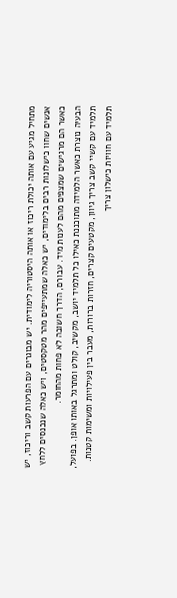מתחיל מגיע עם אותה יכולת ריכוז או אותה היסטוריה לימודית. יש מבוגרים עם הפרעות קשב וריכוז, יש אנשים שחוו כישלונות רבים בלימודים, יש כאלה שמתעייפים מהר מטקסטים, ויש כאלה שנכנסים ללחץ כאשר הם מרגישים שמצפים מהם לענות מיד. עבורם, הדרך חשובה לא פחות מהחומר.
הבעיה נוצרת כאשר הלמידה מתוכננת כאילו כל תלמיד יושב, מקשיב, קולט ומתרגל באותו אופן. בפועל, תלמיד עם קשיי קשב צריך גיוון, מקטעים קצרים, חזרות ברורות, מעבר בין פעילויות ומשימות קטנות. תלמיד עם חוויות כישלון צריך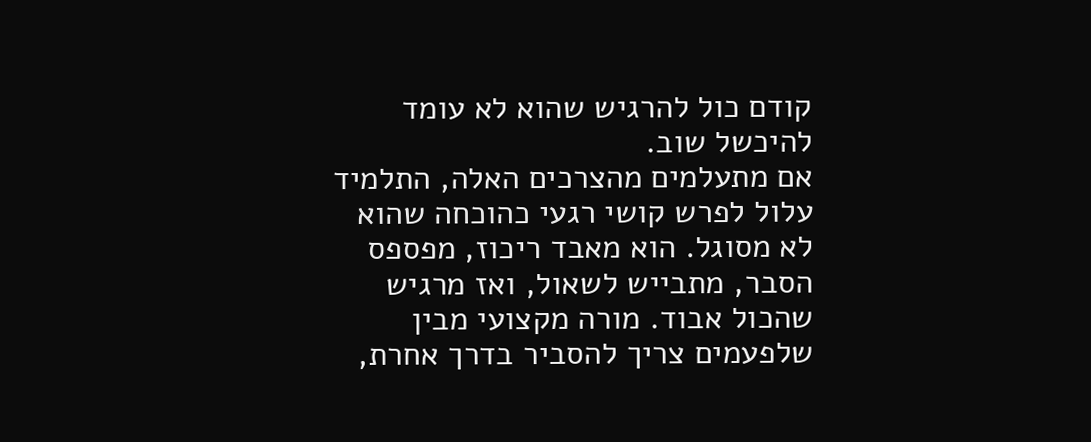קודם כול להרגיש שהוא לא עומד להיכשל שוב.
אם מתעלמים מהצרכים האלה, התלמיד עלול לפרש קושי רגעי כהוכחה שהוא לא מסוגל. הוא מאבד ריכוז, מפספס הסבר, מתבייש לשאול, ואז מרגיש שהכול אבוד. מורה מקצועי מבין שלפעמים צריך להסביר בדרך אחרת,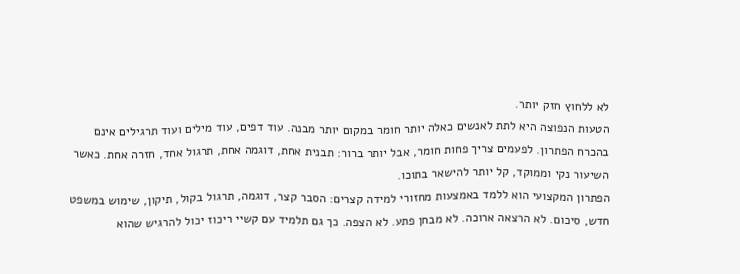לא ללחוץ חזק יותר.
הטעות הנפוצה היא לתת לאנשים כאלה יותר חומר במקום יותר מבנה. עוד דפים, עוד מילים ועוד תרגילים אינם בהכרח הפתרון. לפעמים צריך פחות חומר, אבל יותר ברור: תבנית אחת, דוגמה אחת, תרגול אחד, חזרה אחת. כאשר השיעור נקי וממוקד, קל יותר להישאר בתוכו.
הפתרון המקצועי הוא ללמד באמצעות מחזורי למידה קצרים: הסבר קצר, דוגמה, תרגול בקול, תיקון, שימוש במשפט חדש, סיכום. לא הרצאה ארוכה. לא מבחן פתע. לא הצפה. כך גם תלמיד עם קשיי ריכוז יכול להרגיש שהוא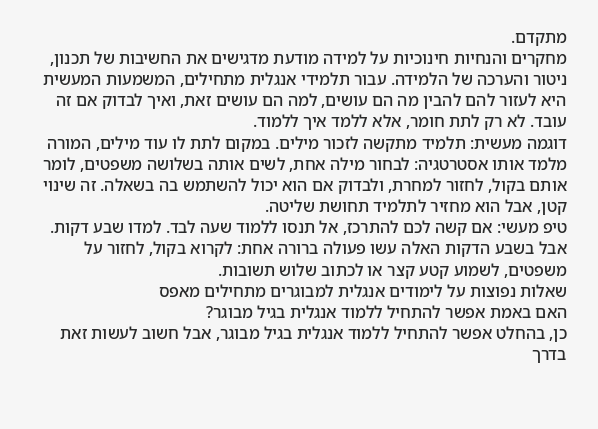מתקדם.
מחקרים והנחיות חינוכיות על למידה מודעת מדגישים את החשיבות של תכנון, ניטור והערכה של הלמידה. עבור תלמידי אנגלית מתחילים, המשמעות המעשית היא לעזור להם להבין מה הם עושים, למה הם עושים זאת, ואיך לבדוק אם זה עובד. לא רק לתת חומר, אלא ללמד איך ללמוד.
דוגמה מעשית: תלמיד מתקשה לזכור מילים. במקום לתת לו עוד מילים, המורה מלמד אותו אסטרטגיה: לבחור מילה אחת, לשים אותה בשלושה משפטים, לומר אותם בקול, לחזור למחרת, ולבדוק אם הוא יכול להשתמש בה בשאלה. זה שינוי קטן, אבל הוא מחזיר לתלמיד תחושת שליטה.
טיפ מעשי: אם קשה לכם להתרכז, אל תנסו ללמוד שעה לבד. למדו שבע דקות. אבל בשבע הדקות האלה עשו פעולה ברורה אחת: לקרוא בקול, לחזור על משפטים, לשמוע קטע קצר או לכתוב שלוש תשובות.
שאלות נפוצות על לימודים אנגלית למבוגרים מתחילים מאפס
האם באמת אפשר להתחיל ללמוד אנגלית בגיל מבוגר?
כן, בהחלט אפשר להתחיל ללמוד אנגלית בגיל מבוגר, אבל חשוב לעשות זאת בדרך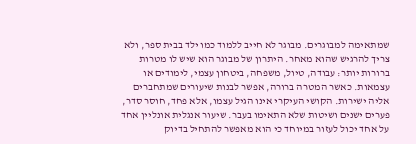שמתאימה למבוגרים. מבוגר לא חייב ללמוד כמו ילד בבית ספר, ולא צריך להרגיש שהוא מאחר. היתרון של מבוגר הוא שיש לו מטרות ברורות יותר: עבודה, טיול, משפחה, ביטחון עצמי, לימודים או עצמאות. כאשר המטרה ברורה, אפשר לבנות שיעורים שמתחברים אליה ישירות. הקושי העיקרי אינו הגיל עצמו, אלא פחד, חוסר סדר, פערים ישנים ושיטות שלא התאימו בעבר. שיעור אנגלית אונליין אחד על אחד יכול לעזור במיוחד כי הוא מאפשר להתחיל בדיוק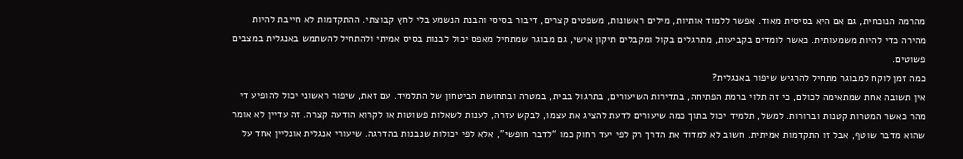מהרמה הנוכחית, גם אם היא בסיסית מאוד. אפשר ללמוד אותיות, מילים ראשונות, משפטים קצרים, דיבור בסיסי והבנת הנשמע בלי לחץ קבוצתי. ההתקדמות לא חייבת להיות מהירה כדי להיות משמעותית. כאשר לומדים בקביעות, מתרגלים בקול ומקבלים תיקון אישי, גם מבוגר שמתחיל מאפס יכול לבנות בסיס אמיתי ולהתחיל להשתמש באנגלית במצבים פשוטים.
כמה זמן לוקח למבוגר מתחיל להרגיש שיפור באנגלית?
אין תשובה אחת שמתאימה לכולם, כי זה תלוי ברמת הפתיחה, בתדירות השיעורים, בתרגול בבית, במטרה ובתחושת הביטחון של התלמיד. עם זאת, שיפור ראשוני יכול להופיע די מהר כאשר המטרות קטנות וברורות. למשל, תלמיד יכול בתוך כמה שיעורים לדעת להציג את עצמו, לבקש עזרה, לענות לשאלות פשוטות או לקרוא הודעה קצרה. זה עדיין לא אומר שהוא מדבר שוטף, אבל זו התקדמות אמיתית. חשוב לא למדוד את הדרך רק לפי יעד רחוק כמו “לדבר חופשי”, אלא לפי יכולות שנבנות בהדרגה. שיעורי אנגלית אונליין אחד על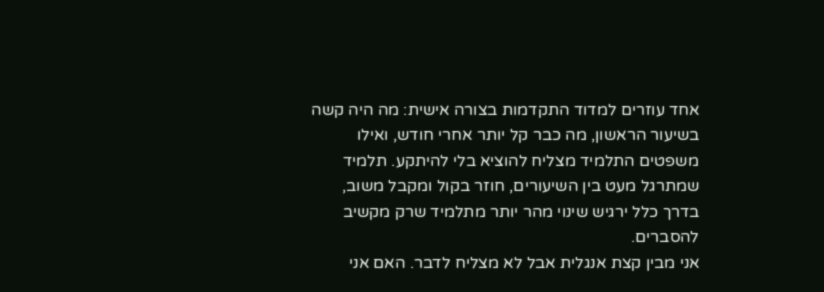אחד עוזרים למדוד התקדמות בצורה אישית: מה היה קשה בשיעור הראשון, מה כבר קל יותר אחרי חודש, ואילו משפטים התלמיד מצליח להוציא בלי להיתקע. תלמיד שמתרגל מעט בין השיעורים, חוזר בקול ומקבל משוב, בדרך כלל ירגיש שינוי מהר יותר מתלמיד שרק מקשיב להסברים.
אני מבין קצת אנגלית אבל לא מצליח לדבר. האם אני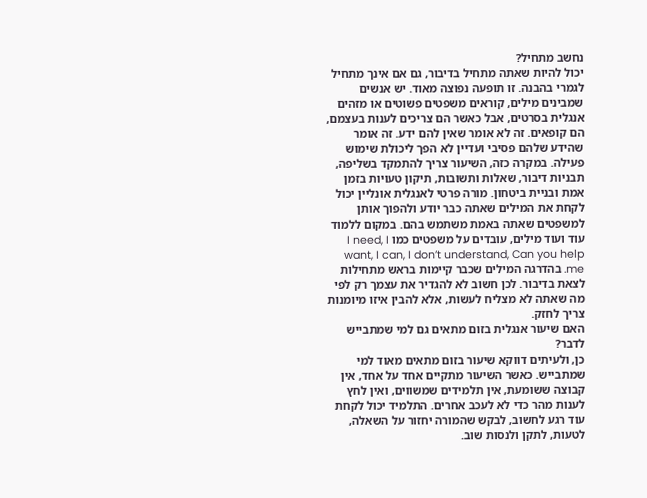נחשב מתחיל?
יכול להיות שאתה מתחיל בדיבור, גם אם אינך מתחיל לגמרי בהבנה. זו תופעה נפוצה מאוד. יש אנשים שמבינים מילים, קוראים משפטים פשוטים או מזהים אנגלית בסרטים, אבל כאשר הם צריכים לענות בעצמם, הם קופאים. זה לא אומר שאין להם ידע. זה אומר שהידע שלהם פסיבי ועדיין לא הפך ליכולת שימוש פעילה. במקרה כזה, השיעור צריך להתמקד בשליפה, תבניות דיבור, שאלות ותשובות, תיקון טעויות בזמן אמת ובניית ביטחון. מורה פרטי לאנגלית אונליין יכול לקחת את המילים שאתה כבר יודע ולהפוך אותן למשפטים שאתה באמת משתמש בהם. במקום ללמוד עוד ועוד מילים, עובדים על משפטים כמו I need, I want, I can, I don’t understand, Can you help me. בהדרגה המילים שכבר קיימות בראש מתחילות לצאת בדיבור. לכן חשוב לא להגדיר את עצמך רק לפי מה שאתה לא מצליח לעשות, אלא להבין איזו מיומנות צריך לחזק.
האם שיעור אנגלית בזום מתאים גם למי שמתבייש לדבר?
כן, ולעיתים דווקא שיעור בזום מתאים מאוד למי שמתבייש. כאשר השיעור מתקיים אחד על אחד, אין קבוצה ששומעת, אין תלמידים שמשווים, ואין לחץ לענות מהר כדי לא לעכב אחרים. התלמיד יכול לקחת עוד רגע לחשוב, לבקש שהמורה יחזור על השאלה, לטעות, לתקן ולנסות שוב.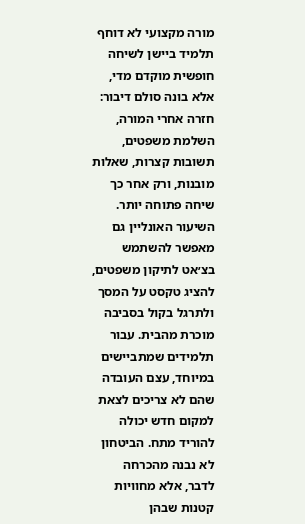מורה מקצועי לא דוחף תלמיד ביישן לשיחה חופשית מוקדם מדי, אלא בונה סולם דיבור: חזרה אחרי המורה, השלמת משפטים, תשובות קצרות, שאלות מובנות, ורק אחר כך שיחה פתוחה יותר. השיעור האונליין גם מאפשר להשתמש בצ׳אט לתיקון משפטים, להציג טקסט על המסך ולתרגל בקול בסביבה מוכרת מהבית. עבור תלמידים שמתביישים במיוחד, עצם העובדה שהם לא צריכים לצאת למקום חדש יכולה להוריד מתח. הביטחון לא נבנה מהכרחה לדבר, אלא מחוויות קטנות שבהן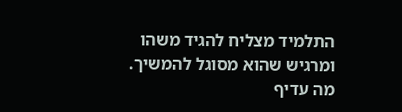התלמיד מצליח להגיד משהו ומרגיש שהוא מסוגל להמשיך.
מה עדיף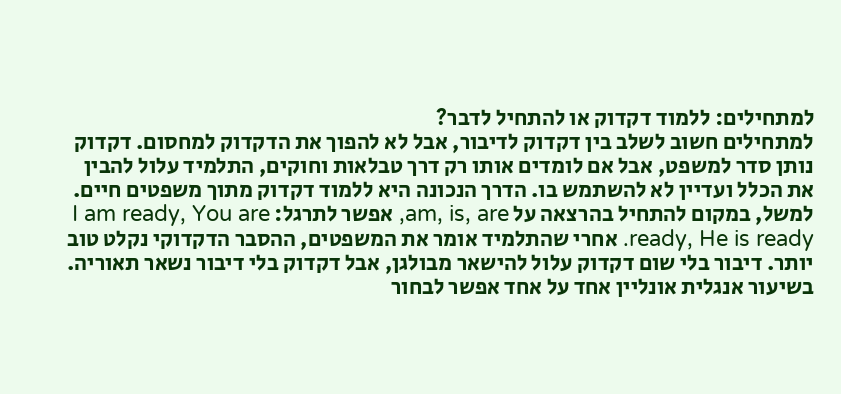למתחילים: ללמוד דקדוק או להתחיל לדבר?
למתחילים חשוב לשלב בין דקדוק לדיבור, אבל לא להפוך את הדקדוק למחסום. דקדוק נותן סדר למשפט, אבל אם לומדים אותו רק דרך טבלאות וחוקים, התלמיד עלול להבין את הכלל ועדיין לא להשתמש בו. הדרך הנכונה היא ללמוד דקדוק מתוך משפטים חיים. למשל, במקום להתחיל בהרצאה על am, is, are, אפשר לתרגל: I am ready, You are ready, He is ready. אחרי שהתלמיד אומר את המשפטים, ההסבר הדקדוקי נקלט טוב יותר. דיבור בלי שום דקדוק עלול להישאר מבולגן, אבל דקדוק בלי דיבור נשאר תאוריה. בשיעור אנגלית אונליין אחד על אחד אפשר לבחור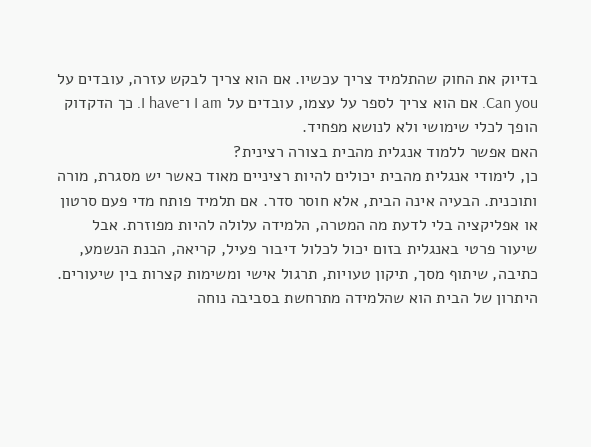בדיוק את החוק שהתלמיד צריך עכשיו. אם הוא צריך לבקש עזרה, עובדים על Can you. אם הוא צריך לספר על עצמו, עובדים על I am ו־I have. כך הדקדוק הופך לכלי שימושי ולא לנושא מפחיד.
האם אפשר ללמוד אנגלית מהבית בצורה רצינית?
כן, לימודי אנגלית מהבית יכולים להיות רציניים מאוד כאשר יש מסגרת, מורה ותוכנית. הבעיה אינה הבית, אלא חוסר סדר. אם תלמיד פותח מדי פעם סרטון או אפליקציה בלי לדעת מה המטרה, הלמידה עלולה להיות מפוזרת. אבל שיעור פרטי באנגלית בזום יכול לכלול דיבור פעיל, קריאה, הבנת הנשמע, כתיבה, שיתוף מסך, תיקון טעויות, תרגול אישי ומשימות קצרות בין שיעורים. היתרון של הבית הוא שהלמידה מתרחשת בסביבה נוחה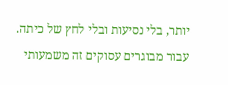יותר, בלי נסיעות ובלי לחץ של כיתה. עבור מבוגרים עסוקים זה משמעותי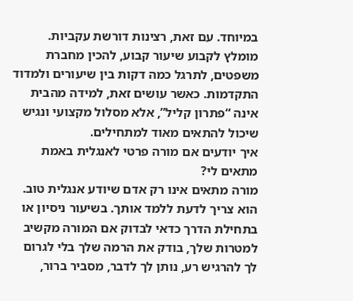במיוחד. עם זאת, רצינות דורשת עקביות. מומלץ לקבוע שיעור קבוע, להכין מחברת משפטים, לתרגל כמה דקות בין שיעורים ולמדוד התקדמות. כאשר עושים זאת, למידה מהבית אינה “פתרון קליל”, אלא מסלול מקצועי ונגיש שיכול להתאים מאוד למתחילים.
איך יודעים אם מורה פרטי לאנגלית באמת מתאים לי?
מורה מתאים אינו רק אדם שיודע אנגלית טוב. הוא צריך לדעת ללמד אותך. בשיעור ניסיון או בתחילת הדרך כדאי לבדוק אם המורה מקשיב למטרות שלך, בודק את הרמה שלך בלי לגרום לך להרגיש רע, נותן לך לדבר, מסביר ברור,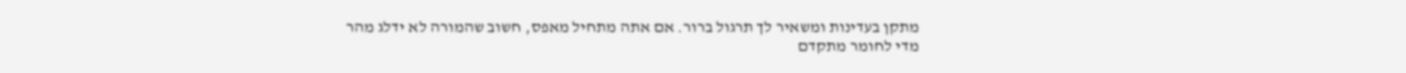מתקן בעדינות ומשאיר לך תרגול ברור. אם אתה מתחיל מאפס, חשוב שהמורה לא ידלג מהר מדי לחומר מתקדם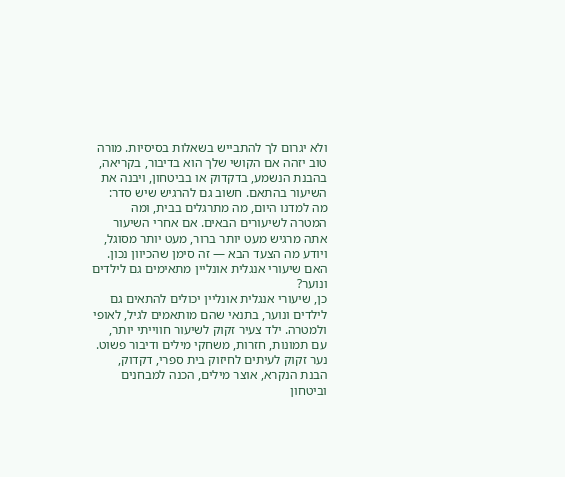ולא יגרום לך להתבייש בשאלות בסיסיות. מורה טוב יזהה אם הקושי שלך הוא בדיבור, בקריאה, בהבנת הנשמע, בדקדוק או בביטחון, ויבנה את השיעור בהתאם. חשוב גם להרגיש שיש סדר: מה למדנו היום, מה מתרגלים בבית, ומה המטרה לשיעורים הבאים. אם אחרי השיעור אתה מרגיש מעט יותר ברור, מעט יותר מסוגל, ויודע מה הצעד הבא — זה סימן שהכיוון נכון.
האם שיעורי אנגלית אונליין מתאימים גם לילדים ונוער?
כן, שיעורי אנגלית אונליין יכולים להתאים גם לילדים ונוער, בתנאי שהם מותאמים לגיל, לאופי ולמטרה. ילד צעיר זקוק לשיעור חווייתי יותר, עם תמונות, חזרות, משחקי מילים ודיבור פשוט. נער זקוק לעיתים לחיזוק בית ספרי, דקדוק, הבנת הנקרא, אוצר מילים, הכנה למבחנים וביטחון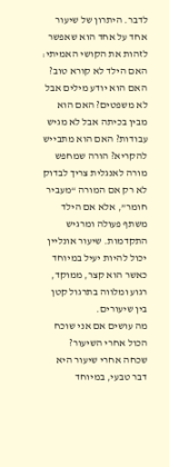לדבר. היתרון של שיעור אחד על אחד הוא שאפשר לזהות את הקושי האמיתי: האם הילד לא קורא טוב? האם הוא יודע מילים אבל לא משפטים? האם הוא מבין בכיתה אבל לא מגיש עבודות? האם הוא מתבייש להקריא? הורה שמחפש מורה לאנגלית צריך לבדוק לא רק אם המורה “מעביר חומר”, אלא אם הילד משתף פעולה ומרגיש התקדמות. שיעור אונליין יכול להיות יעיל במיוחד כאשר הוא קצר, ממוקד, רגוע ומלווה בתרגול קטן בין שיעורים.
מה עושים אם אני שוכח הכול אחרי השיעור?
שכחה אחרי שיעור היא דבר טבעי, במיוחד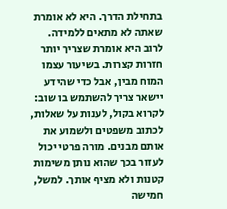בתחילת הדרך. היא לא אומרת שאתה לא מתאים ללמידה. לרוב היא אומרת שצריך יותר חזרות קצרות. בשיעור עצמו המוח מבין, אבל כדי שהידע יישאר צריך להשתמש בו שוב: לקרוא בקול, לענות על שאלות, לכתוב משפטים ולשמוע את אותם מבנים. מורה פרטי יכול לעזור בכך שהוא נותן משימות קטנות ולא מציף אותך. למשל, חמישה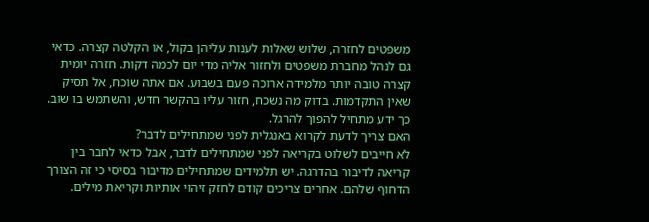משפטים לחזרה, שלוש שאלות לענות עליהן בקול, או הקלטה קצרה. כדאי גם לנהל מחברת משפטים ולחזור אליה מדי יום לכמה דקות. חזרה יומית קצרה טובה יותר מלמידה ארוכה פעם בשבוע. אם אתה שוכח, אל תסיק שאין התקדמות. בדוק מה נשכח, חזור עליו בהקשר חדש, והשתמש בו שוב. כך ידע מתחיל להפוך להרגל.
האם צריך לדעת לקרוא באנגלית לפני שמתחילים לדבר?
לא חייבים לשלוט בקריאה לפני שמתחילים לדבר, אבל כדאי לחבר בין קריאה לדיבור בהדרגה. יש תלמידים שמתחילים מדיבור בסיסי כי זה הצורך הדחוף שלהם. אחרים צריכים קודם לחזק זיהוי אותיות וקריאת מילים.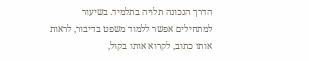הדרך הנכונה תלויה בתלמיד. בשיעור למתחילים אפשר ללמוד משפט בדיבור, לראות אותו כתוב, לקרוא אותו בקול,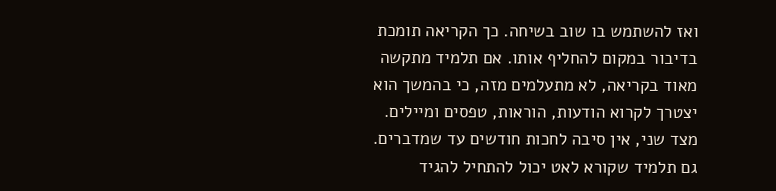ואז להשתמש בו שוב בשיחה. כך הקריאה תומכת בדיבור במקום להחליף אותו. אם תלמיד מתקשה מאוד בקריאה, לא מתעלמים מזה, כי בהמשך הוא יצטרך לקרוא הודעות, הוראות, טפסים ומיילים. מצד שני, אין סיבה לחכות חודשים עד שמדברים. גם תלמיד שקורא לאט יכול להתחיל להגיד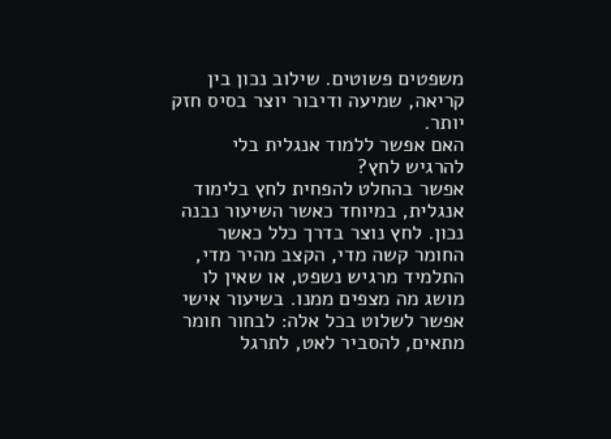משפטים פשוטים. שילוב נכון בין קריאה, שמיעה ודיבור יוצר בסיס חזק יותר.
האם אפשר ללמוד אנגלית בלי להרגיש לחץ?
אפשר בהחלט להפחית לחץ בלימוד אנגלית, במיוחד כאשר השיעור נבנה נכון. לחץ נוצר בדרך כלל כאשר החומר קשה מדי, הקצב מהיר מדי, התלמיד מרגיש נשפט, או שאין לו מושג מה מצפים ממנו. בשיעור אישי אפשר לשלוט בכל אלה: לבחור חומר מתאים, להסביר לאט, לתרגל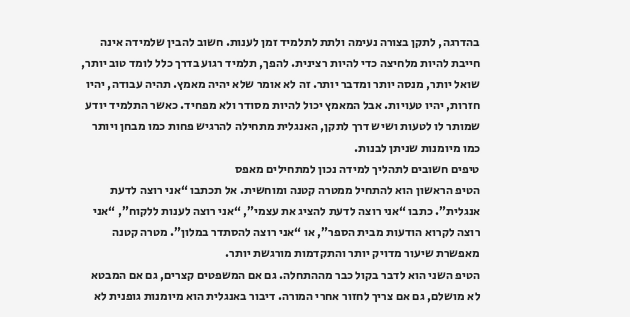בהדרגה, לתקן בצורה נעימה ולתת לתלמיד זמן לענות. חשוב להבין שלמידה אינה חייבת להיות מלחיצה כדי להיות רצינית. להפך, תלמיד רגוע בדרך כלל לומד טוב יותר, שואל יותר, מנסה יותר ומדבר יותר. זה לא אומר שלא יהיה מאמץ. תהיה עבודה, יהיו חזרות, יהיו טעויות. אבל המאמץ יכול להיות מסודר ולא מפחיד. כאשר התלמיד יודע שמותר לו לטעות ושיש דרך לתקן, האנגלית מתחילה להרגיש פחות כמו מבחן ויותר כמו מיומנות שניתן לבנות.
טיפים חשובים לתהליך למידה נכון למתחילים מאפס
הטיפ הראשון הוא להתחיל ממטרה קטנה ומוחשית. אל תכתבו “אני רוצה לדעת אנגלית”. כתבו “אני רוצה לדעת להציג את עצמי”, “אני רוצה לענות ללקוח”, “אני רוצה לקרוא הודעות מבית הספר”, או “אני רוצה להסתדר במלון”. מטרה קטנה מאפשרת שיעור מדויק יותר והתקדמות מורגשת יותר.
הטיפ השני הוא לדבר בקול כבר מההתחלה. גם אם המשפטים קצרים, גם אם המבטא לא מושלם, גם אם צריך לחזור אחרי המורה. דיבור באנגלית הוא מיומנות גופנית לא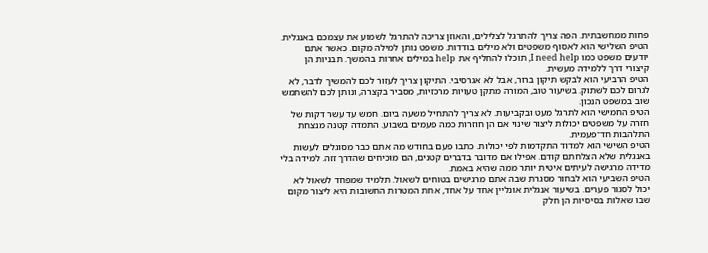פחות ממחשבתית. הפה צריך להתרגל לצלילים, והאוזן צריכה להתרגל לשמוע את עצמכם באנגלית.
הטיפ השלישי הוא לאסוף משפטים ולא מילים בודדות. משפט נותן למילה מקום. כאשר אתם יודעים משפט כמו I need help, תוכלו להחליף את help במילים אחרות בהמשך. תבניות הן קיצורי דרך ללמידה מעשית.
הטיפ הרביעי הוא לבקש תיקון ברור, אבל לא אגרסיבי. התיקון צריך לעזור לכם להמשיך לדבר, לא לגרום לכם לשתוק. בשיעור טוב, המורה מתקן טעויות מרכזיות, מסביר בקצרה, ונותן לכם להשתמש שוב במשפט הנכון.
הטיפ החמישי הוא לתרגל מעט ובקביעות. לא צריך להתחיל משעה ביום. חמש עד עשר דקות של חזרה על משפטים יכולות ליצור שינוי אם הן חוזרות כמה פעמים בשבוע. התמדה קטנה מנצחת התלהבות חד־פעמית.
הטיפ השישי הוא למדוד התקדמות לפי יכולות. כתבו פעם בחודש מה אתם כבר מסוגלים לעשות באנגלית שלא הצלחתם קודם. אפילו אם מדובר בדברים קטנים, הם מוכיחים שהדרך זזה. למידה בלי מדידה מרגישה לעיתים איטית יותר ממה שהיא באמת.
הטיפ השביעי הוא לבחור מסגרת שבה אתם מרגישים בטוחים לשאול. תלמיד שמפחד לשאול לא יכול לסגור פערים. בשיעור אנגלית אונליין אחד על אחד, אחת המטרות החשובות היא ליצור מקום שבו שאלות בסיסיות הן חלק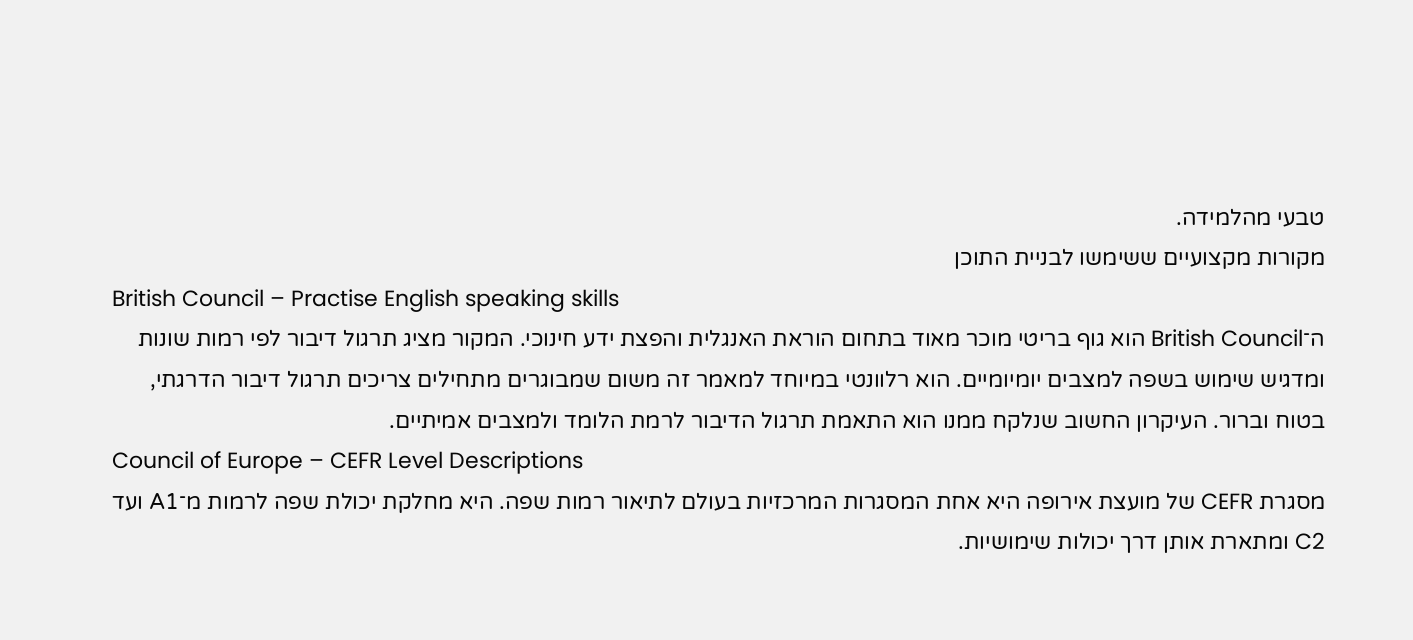טבעי מהלמידה.
מקורות מקצועיים ששימשו לבניית התוכן
British Council – Practise English speaking skills
ה־British Council הוא גוף בריטי מוכר מאוד בתחום הוראת האנגלית והפצת ידע חינוכי. המקור מציג תרגול דיבור לפי רמות שונות ומדגיש שימוש בשפה למצבים יומיומיים. הוא רלוונטי במיוחד למאמר זה משום שמבוגרים מתחילים צריכים תרגול דיבור הדרגתי, בטוח וברור. העיקרון החשוב שנלקח ממנו הוא התאמת תרגול הדיבור לרמת הלומד ולמצבים אמיתיים.
Council of Europe – CEFR Level Descriptions
מסגרת CEFR של מועצת אירופה היא אחת המסגרות המרכזיות בעולם לתיאור רמות שפה. היא מחלקת יכולת שפה לרמות מ־A1 ועד C2 ומתארת אותן דרך יכולות שימושיות.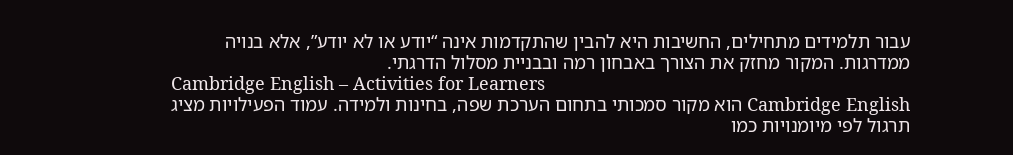עבור תלמידים מתחילים, החשיבות היא להבין שהתקדמות אינה “יודע או לא יודע”, אלא בנויה ממדרגות. המקור מחזק את הצורך באבחון רמה ובבניית מסלול הדרגתי.
Cambridge English – Activities for Learners
Cambridge English הוא מקור סמכותי בתחום הערכת שפה, בחינות ולמידה. עמוד הפעילויות מציג תרגול לפי מיומנויות כמו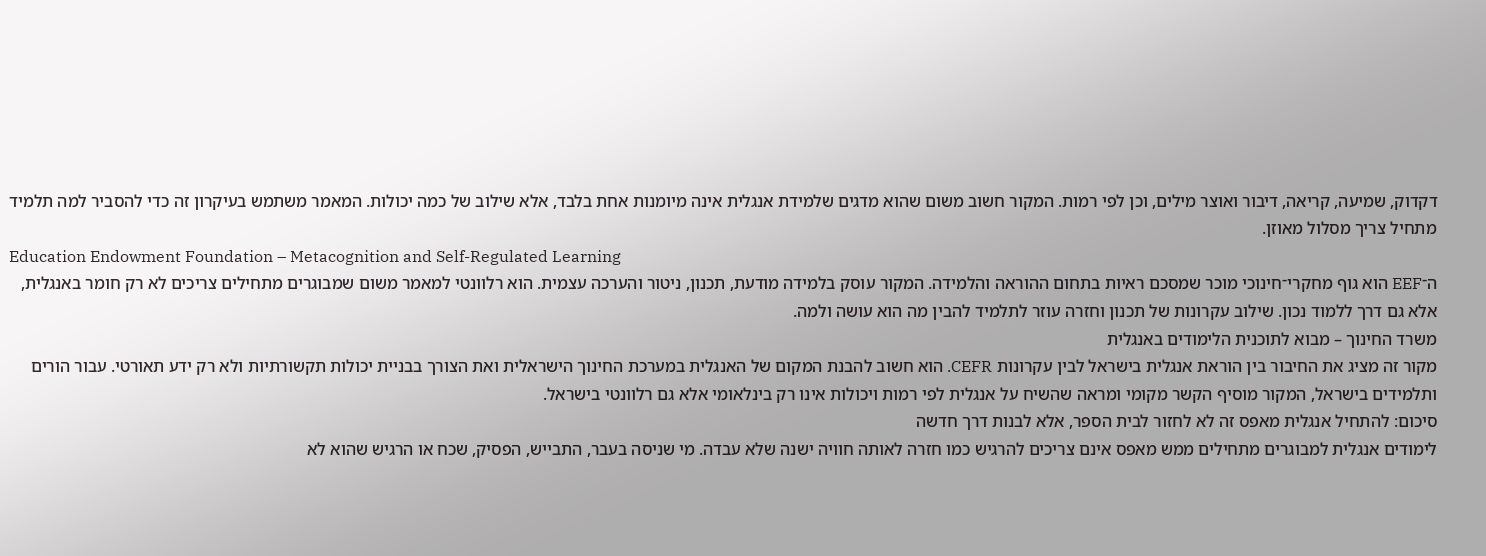דקדוק, שמיעה, קריאה, דיבור ואוצר מילים, וכן לפי רמות. המקור חשוב משום שהוא מדגים שלמידת אנגלית אינה מיומנות אחת בלבד, אלא שילוב של כמה יכולות. המאמר משתמש בעיקרון זה כדי להסביר למה תלמיד מתחיל צריך מסלול מאוזן.
Education Endowment Foundation – Metacognition and Self-Regulated Learning
ה־EEF הוא גוף מחקרי־חינוכי מוכר שמסכם ראיות בתחום ההוראה והלמידה. המקור עוסק בלמידה מודעת, תכנון, ניטור והערכה עצמית. הוא רלוונטי למאמר משום שמבוגרים מתחילים צריכים לא רק חומר באנגלית, אלא גם דרך ללמוד נכון. שילוב עקרונות של תכנון וחזרה עוזר לתלמיד להבין מה הוא עושה ולמה.
משרד החינוך – מבוא לתוכנית הלימודים באנגלית
מקור זה מציג את החיבור בין הוראת אנגלית בישראל לבין עקרונות CEFR. הוא חשוב להבנת המקום של האנגלית במערכת החינוך הישראלית ואת הצורך בבניית יכולות תקשורתיות ולא רק ידע תאורטי. עבור הורים ותלמידים בישראל, המקור מוסיף הקשר מקומי ומראה שהשיח על אנגלית לפי רמות ויכולות אינו רק בינלאומי אלא גם רלוונטי בישראל.
סיכום: להתחיל אנגלית מאפס זה לא לחזור לבית הספר, אלא לבנות דרך חדשה
לימודים אנגלית למבוגרים מתחילים ממש מאפס אינם צריכים להרגיש כמו חזרה לאותה חוויה ישנה שלא עבדה. מי שניסה בעבר, התבייש, הפסיק, שכח או הרגיש שהוא לא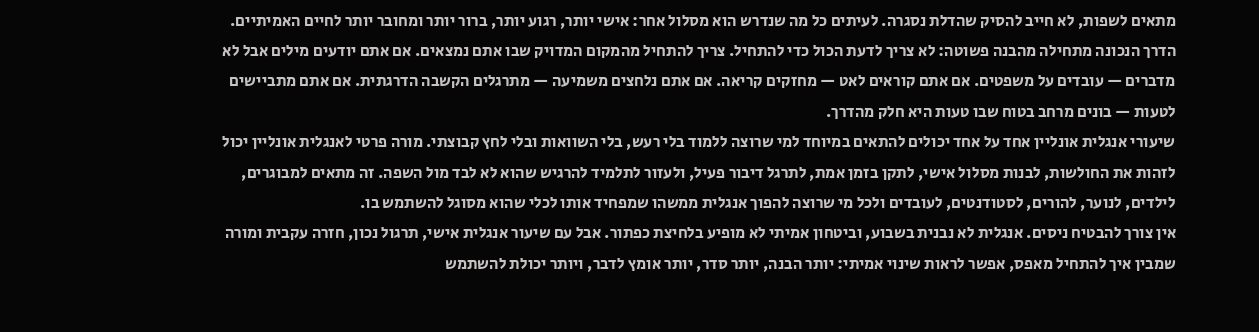מתאים לשפות, לא חייב להסיק שהדלת נסגרה. לעיתים כל מה שנדרש הוא מסלול אחר: אישי יותר, רגוע יותר, ברור יותר ומחובר יותר לחיים האמיתיים.
הדרך הנכונה מתחילה מהבנה פשוטה: לא צריך לדעת הכול כדי להתחיל. צריך להתחיל מהמקום המדויק שבו אתם נמצאים. אם אתם יודעים מילים אבל לא מדברים — עובדים על משפטים. אם אתם קוראים לאט — מחזקים קריאה. אם אתם נלחצים משמיעה — מתרגלים הקשבה הדרגתית. אם אתם מתביישים לטעות — בונים מרחב בטוח שבו טעות היא חלק מהדרך.
שיעורי אנגלית אונליין אחד על אחד יכולים להתאים במיוחד למי שרוצה ללמוד בלי רעש, בלי השוואות ובלי לחץ קבוצתי. מורה פרטי לאנגלית אונליין יכול לזהות את החולשות, לבנות מסלול אישי, לתקן בזמן אמת, לתרגל דיבור פעיל, ולעזור לתלמיד להרגיש שהוא לא לבד מול השפה. זה מתאים למבוגרים, לילדים, לנוער, להורים, לסטודנטים, לעובדים ולכל מי שרוצה להפוך אנגלית ממשהו שמפחיד אותו לכלי שהוא מסוגל להשתמש בו.
אין צורך להבטיח ניסים. אנגלית לא נבנית בשבוע, וביטחון אמיתי לא מופיע בלחיצת כפתור. אבל עם שיעור אנגלית אישי, תרגול נכון, חזרה עקבית ומורה שמבין איך להתחיל מאפס, אפשר לראות שינוי אמיתי: יותר הבנה, יותר סדר, יותר אומץ לדבר, ויותר יכולת להשתמש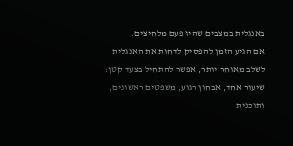באנגלית במצבים שהיו פעם מלחיצים.
אם הגיע הזמן להפסיק לדחות את האנגלית לשלב מאוחר יותר, אפשר להתחיל בצעד קטן: שיעור אחד, אבחון רגוע, משפטים ראשונים, ותוכנית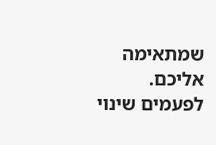שמתאימה אליכם. לפעמים שינוי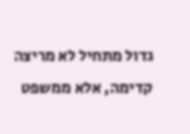גדול מתחיל לא מריצה קדימה, אלא ממשפט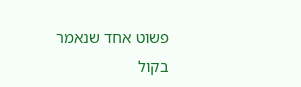פשוט אחד שנאמר בקול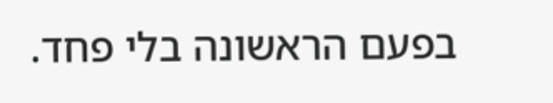בפעם הראשונה בלי פחד.